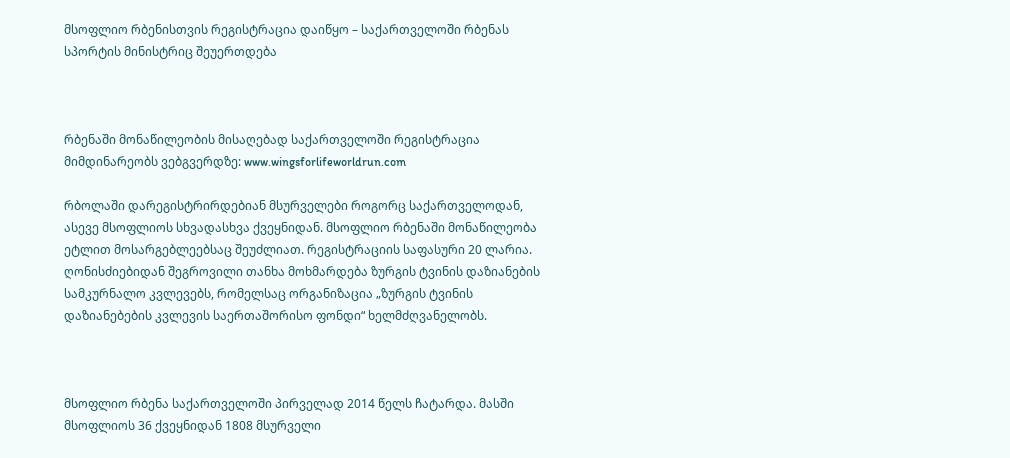მსოფლიო რბენისთვის რეგისტრაცია დაიწყო – საქართველოში რბენას სპორტის მინისტრიც შეუერთდება



რბენაში მონაწილეობის მისაღებად საქართველოში რეგისტრაცია მიმდინარეობს ვებგვერდზე: www.wingsforlifeworldrun.com

რბოლაში დარეგისტრირდებიან მსურველები როგორც საქართველოდან, ასევე მსოფლიოს სხვადასხვა ქვეყნიდან. მსოფლიო რბენაში მონაწილეობა ეტლით მოსარგებლეებსაც შეუძლიათ. რეგისტრაციის საფასური 20 ლარია. ღონისძიებიდან შეგროვილი თანხა მოხმარდება ზურგის ტვინის დაზიანების სამკურნალო კვლევებს, რომელსაც ორგანიზაცია „ზურგის ტვინის დაზიანებების კვლევის საერთაშორისო ფონდი“ ხელმძღვანელობს.



მსოფლიო რბენა საქართველოში პირველად 2014 წელს ჩატარდა. მასში მსოფლიოს 36 ქვეყნიდან 1808 მსურველი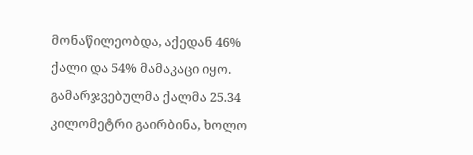მონაწილეობდა, აქედან 46% ქალი და 54% მამაკაცი იყო. გამარჯვებულმა ქალმა 25.34 კილომეტრი გაირბინა, ხოლო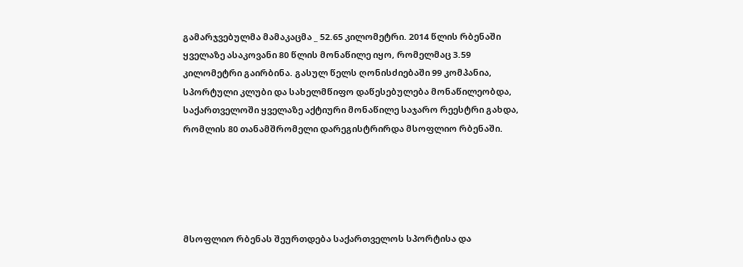გამარჯვებულმა მამაკაცმა _ 52.65 კილომეტრი. 2014 წლის რბენაში ყველაზე ასაკოვანი 80 წლის მონაწილე იყო, რომელმაც 3.59 კილომეტრი გაირბინა. გასულ წელს ღონისძიებაში 99 კომპანია, სპორტული კლუბი და სახელმწიფო დაწესებულება მონაწილეობდა, საქართველოში ყველაზე აქტიური მონაწილე საჯარო რეესტრი გახდა, რომლის 80 თანამშრომელი დარეგისტრირდა მსოფლიო რბენაში.





მსოფლიო რბენას შეურთდება საქართველოს სპორტისა და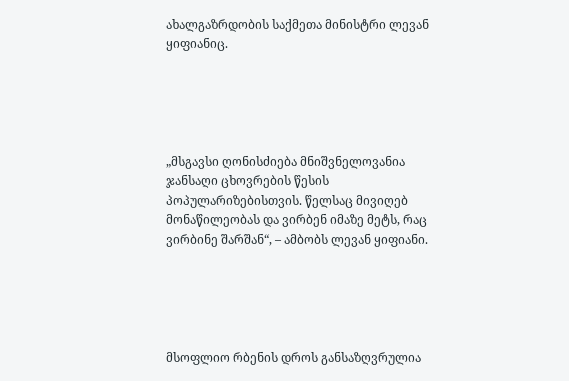ახალგაზრდობის საქმეთა მინისტრი ლევან ყიფიანიც.





„მსგავსი ღონისძიება მნიშვნელოვანია ჯანსაღი ცხოვრების წესის პოპულარიზებისთვის. წელსაც მივიღებ მონაწილეობას და ვირბენ იმაზე მეტს, რაც ვირბინე შარშან“, – ამბობს ლევან ყიფიანი.





მსოფლიო რბენის დროს განსაზღვრულია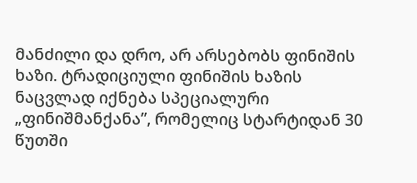მანძილი და დრო, არ არსებობს ფინიშის ხაზი. ტრადიციული ფინიშის ხაზის ნაცვლად იქნება სპეციალური „ფინიშმანქანა”, რომელიც სტარტიდან 30 წუთში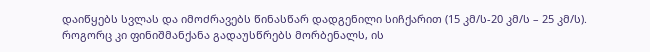დაიწყებს სვლას და იმოძრავებს წინასწარ დადგენილი სიჩქარით (15 კმ/ს-20 კმ/ს – 25 კმ/ს). როგორც კი ფინიშმანქანა გადაუსწრებს მორბენალს, ის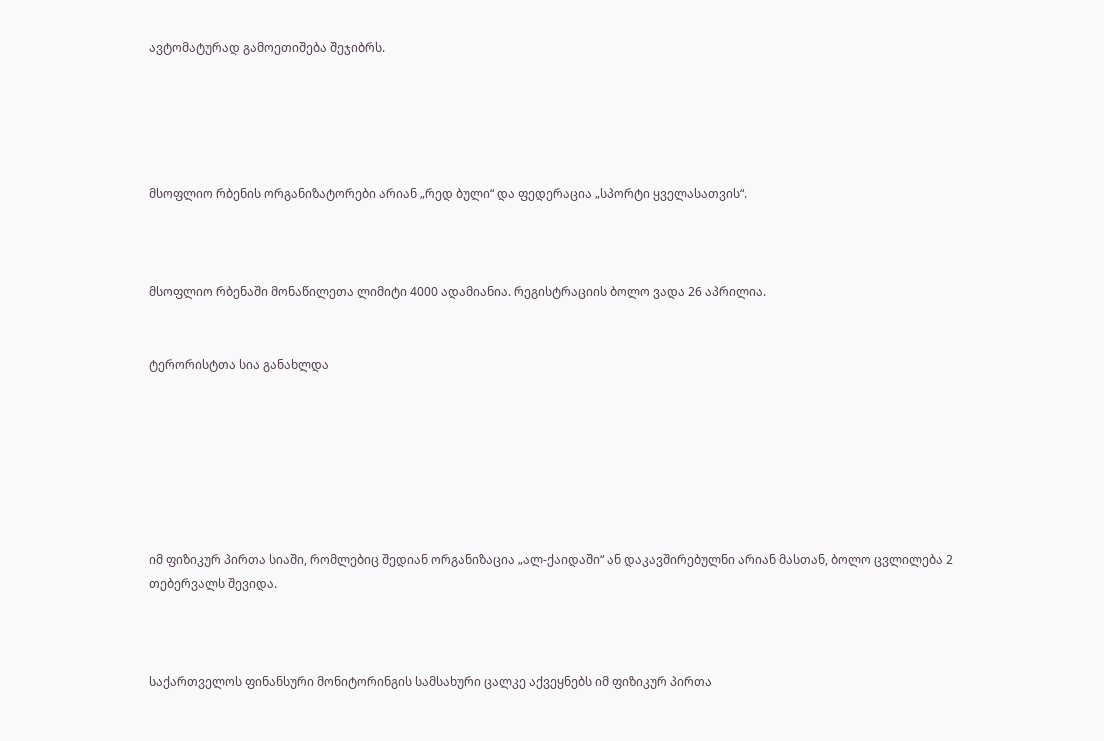ავტომატურად გამოეთიშება შეჯიბრს.





მსოფლიო რბენის ორგანიზატორები არიან „რედ ბული“ და ფედერაცია „სპორტი ყველასათვის“.



მსოფლიო რბენაში მონაწილეთა ლიმიტი 4000 ადამიანია. რეგისტრაციის ბოლო ვადა 26 აპრილია.


ტერორისტთა სია განახლდა







იმ ფიზიკურ პირთა სიაში, რომლებიც შედიან ორგანიზაცია „ალ-ქაიდაში“ ან დაკავშირებულნი არიან მასთან, ბოლო ცვლილება 2 თებერვალს შევიდა.



საქართველოს ფინანსური მონიტორინგის სამსახური ცალკე აქვეყნებს იმ ფიზიკურ პირთა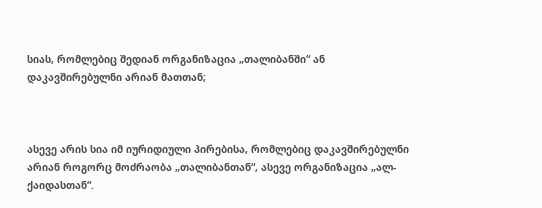სიას, რომლებიც შედიან ორგანიზაცია „თალიბანში“ ან დაკავშირებულნი არიან მათთან;



ასევე არის სია იმ იურიდიული პირებისა, რომლებიც დაკავშირებულნი არიან როგორც მოძრაობა „თალიბანთან“, ასევე ორგანიზაცია „ალ-ქაიდასთან“.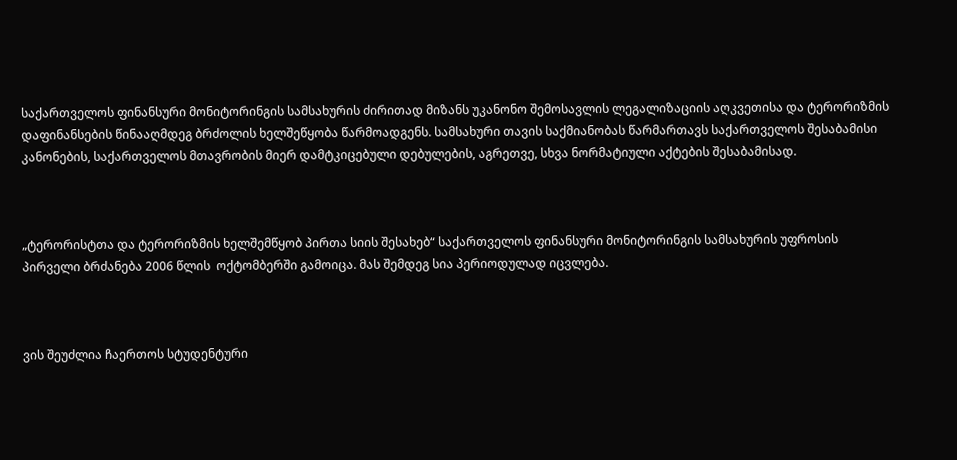საქართველოს ფინანსური მონიტორინგის სამსახურის ძირითად მიზანს უკანონო შემოსავლის ლეგალიზაციის აღკვეთისა და ტერორიზმის დაფინანსების წინააღმდეგ ბრძოლის ხელშეწყობა წარმოადგენს. სამსახური თავის საქმიანობას წარმართავს საქართველოს შესაბამისი კანონების, საქართველოს მთავრობის მიერ დამტკიცებული დებულების, აგრეთვე, სხვა ნორმატიული აქტების შესაბამისად.



„ტერორისტთა და ტერორიზმის ხელშემწყობ პირთა სიის შესახებ“ საქართველოს ფინანსური მონიტორინგის სამსახურის უფროსის პირველი ბრძანება 2006 წლის  ოქტომბერში გამოიცა. მას შემდეგ სია პერიოდულად იცვლება.



ვის შეუძლია ჩაერთოს სტუდენტური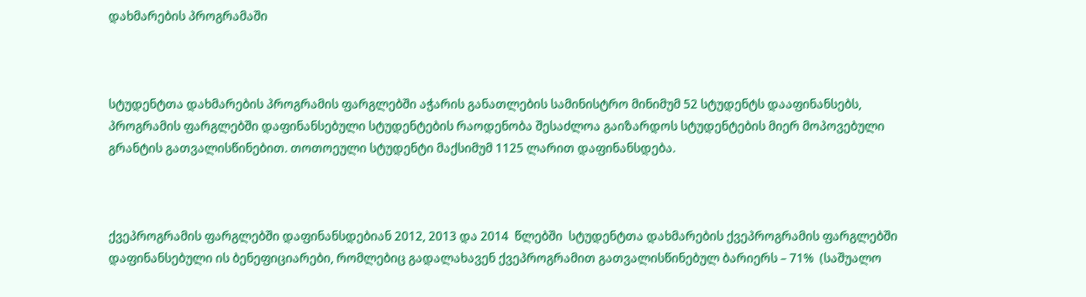დახმარების პროგრამაში



სტუდენტთა დახმარების პროგრამის ფარგლებში აჭარის განათლების სამინისტრო მინიმუმ 52 სტუდენტს დააფინანსებს, პროგრამის ფარგლებში დაფინანსებული სტუდენტების რაოდენობა შესაძლოა გაიზარდოს სტუდენტების მიერ მოპოვებული გრანტის გათვალისწინებით. თოთოეული სტუდენტი მაქსიმუმ 1125 ლარით დაფინანსდება.



ქვეპროგრამის ფარგლებში დაფინანსდებიან 2012, 2013 და 2014  წლებში  სტუდენტთა დახმარების ქვეპროგრამის ფარგლებში დაფინანსებული ის ბენეფიციარები, რომლებიც გადალახავენ ქვეპროგრამით გათვალისწინებულ ბარიერს – 71%  (საშუალო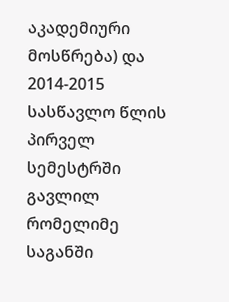აკადემიური მოსწრება) და 2014-2015 სასწავლო წლის პირველ სემესტრში გავლილ რომელიმე საგანში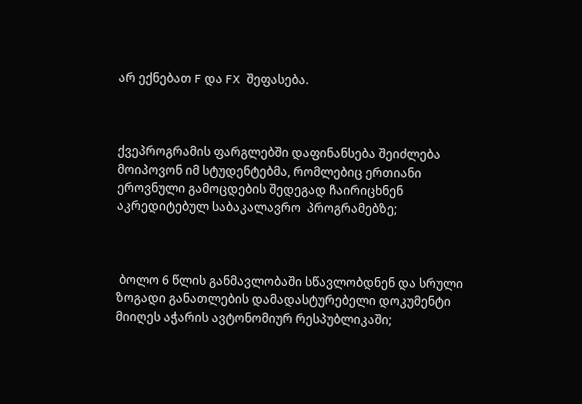არ ექნებათ F და FX  შეფასება.



ქვეპროგრამის ფარგლებში დაფინანსება შეიძლება  მოიპოვონ იმ სტუდენტებმა, რომლებიც ერთიანი ეროვნული გამოცდების შედეგად ჩაირიცხნენ აკრედიტებულ საბაკალავრო  პროგრამებზე;



 ბოლო 6 წლის განმავლობაში სწავლობდნენ და სრული ზოგადი განათლების დამადასტურებელი დოკუმენტი მიიღეს აჭარის ავტონომიურ რესპუბლიკაში;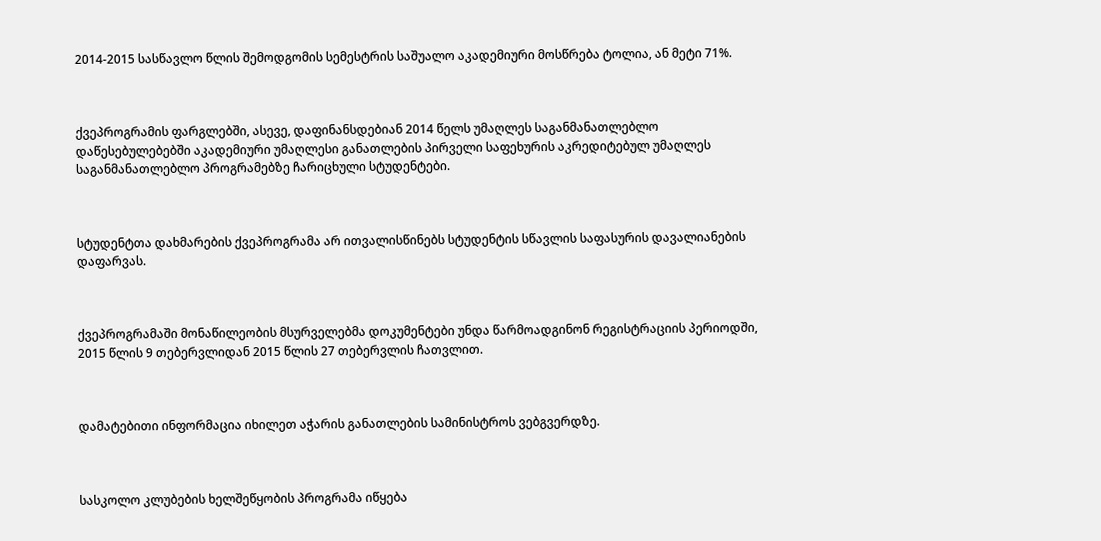2014-2015 სასწავლო წლის შემოდგომის სემესტრის საშუალო აკადემიური მოსწრება ტოლია, ან მეტი 71%.



ქვეპროგრამის ფარგლებში, ასევე, დაფინანსდებიან 2014 წელს უმაღლეს საგანმანათლებლო დაწესებულებებში აკადემიური უმაღლესი განათლების პირველი საფეხურის აკრედიტებულ უმაღლეს საგანმანათლებლო პროგრამებზე ჩარიცხული სტუდენტები.



სტუდენტთა დახმარების ქვეპროგრამა არ ითვალისწინებს სტუდენტის სწავლის საფასურის დავალიანების დაფარვას.



ქვეპროგრამაში მონაწილეობის მსურველებმა დოკუმენტები უნდა წარმოადგინონ რეგისტრაციის პერიოდში, 2015 წლის 9 თებერვლიდან 2015 წლის 27 თებერვლის ჩათვლით.



დამატებითი ინფორმაცია იხილეთ აჭარის განათლების სამინისტროს ვებგვერდზე.



სასკოლო კლუბების ხელშეწყობის პროგრამა იწყება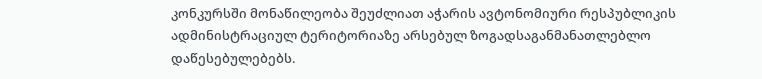კონკურსში მონაწილეობა შეუძლიათ აჭარის ავტონომიური რესპუბლიკის ადმინისტრაციულ ტერიტორიაზე არსებულ ზოგადსაგანმანათლებლო დაწესებულებებს.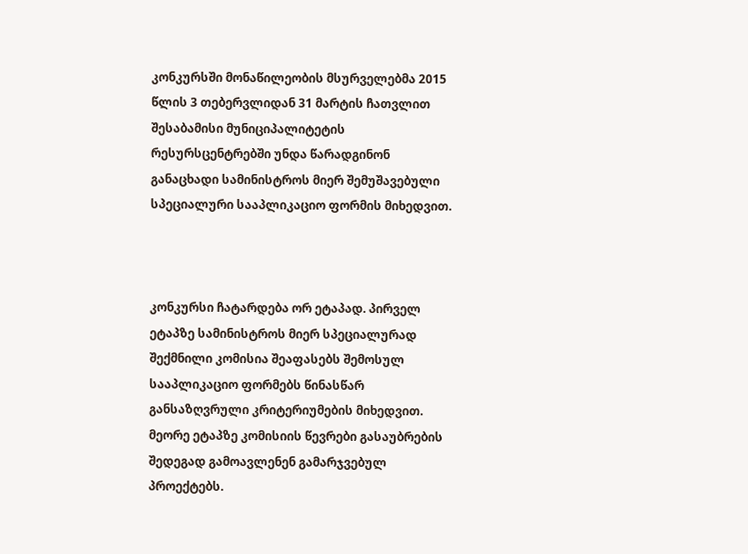კონკურსში მონაწილეობის მსურველებმა 2015 წლის 3 თებერვლიდან 31 მარტის ჩათვლით შესაბამისი მუნიციპალიტეტის რესურსცენტრებში უნდა წარადგინონ განაცხადი სამინისტროს მიერ შემუშავებული სპეციალური სააპლიკაციო ფორმის მიხედვით.



კონკურსი ჩატარდება ორ ეტაპად. პირველ ეტაპზე სამინისტროს მიერ სპეციალურად შექმნილი კომისია შეაფასებს შემოსულ სააპლიკაციო ფორმებს წინასწარ განსაზღვრული კრიტერიუმების მიხედვით. მეორე ეტაპზე კომისიის წევრები გასაუბრების შედეგად გამოავლენენ გამარჯვებულ პროექტებს.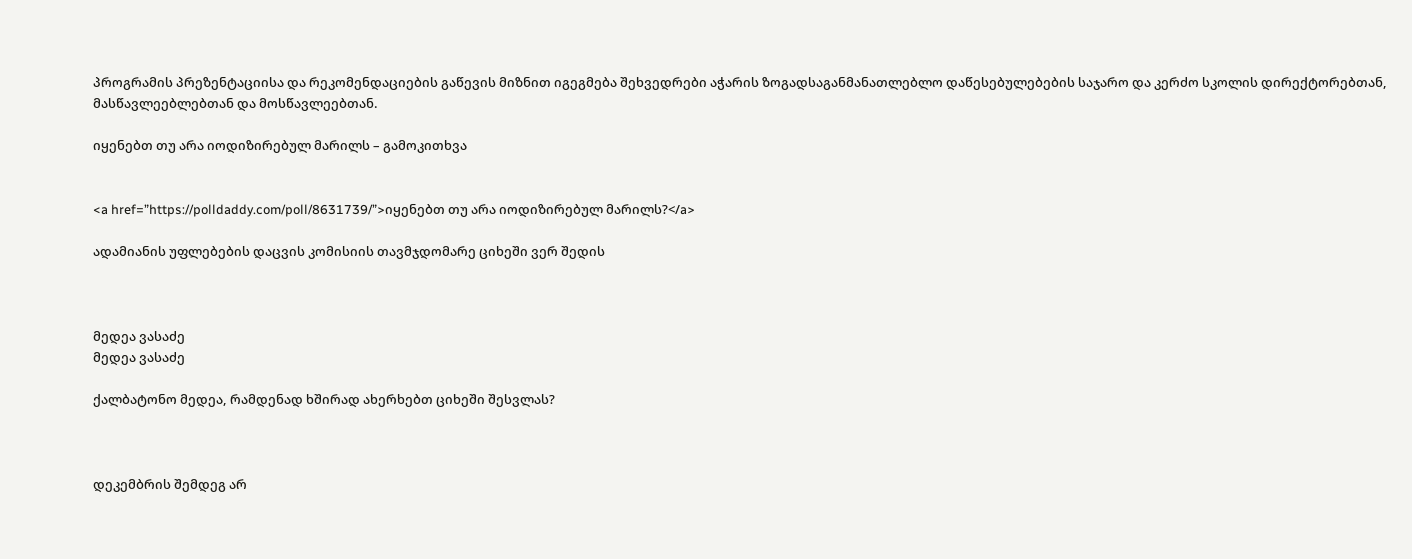პროგრამის პრეზენტაციისა და რეკომენდაციების გაწევის მიზნით იგეგმება შეხვედრები აჭარის ზოგადსაგანმანათლებლო დაწესებულებების საჯარო და კერძო სკოლის დირექტორებთან, მასწავლეებლებთან და მოსწავლეებთან.

იყენებთ თუ არა იოდიზირებულ მარილს – გამოკითხვა


<a href=”https://polldaddy.com/poll/8631739/”>იყენებთ თუ არა იოდიზირებულ მარილს?</a>

ადამიანის უფლებების დაცვის კომისიის თავმჯდომარე ციხეში ვერ შედის



მედეა ვასაძე
მედეა ვასაძე

ქალბატონო მედეა, რამდენად ხშირად ახერხებთ ციხეში შესვლას?



დეკემბრის შემდეგ არ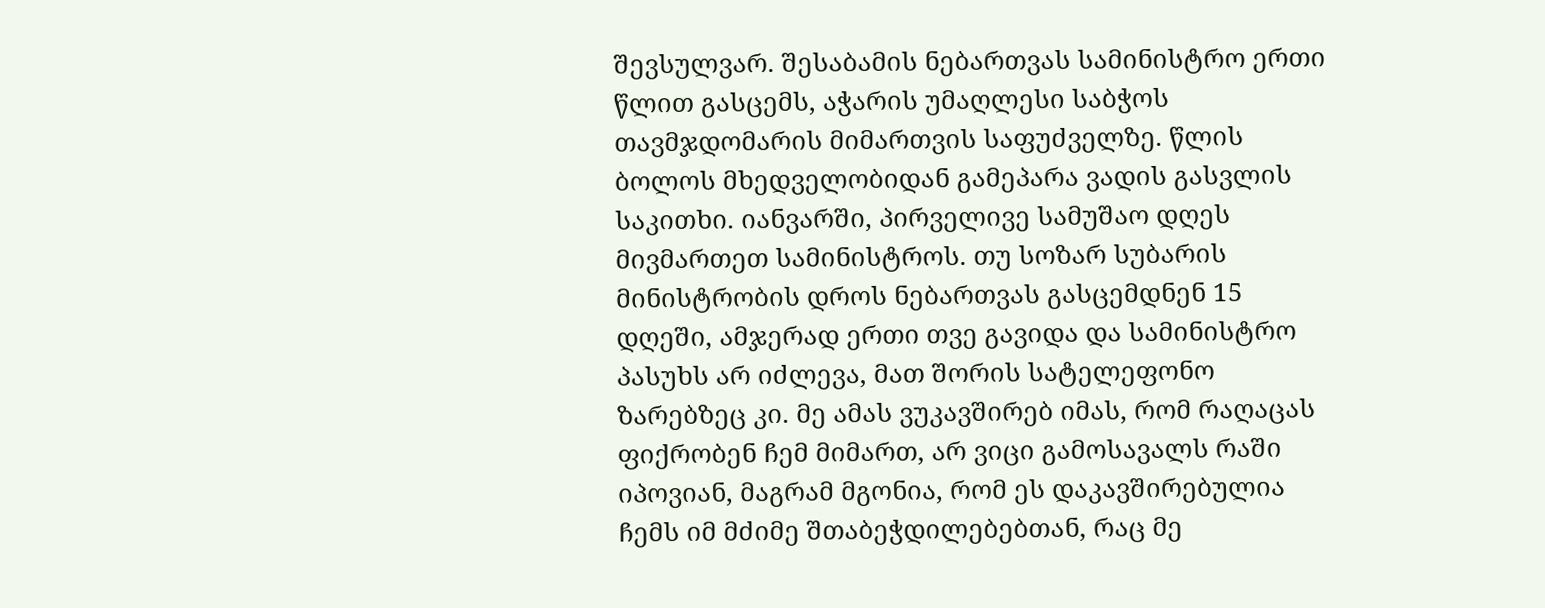შევსულვარ. შესაბამის ნებართვას სამინისტრო ერთი წლით გასცემს, აჭარის უმაღლესი საბჭოს თავმჯდომარის მიმართვის საფუძველზე. წლის ბოლოს მხედველობიდან გამეპარა ვადის გასვლის საკითხი. იანვარში, პირველივე სამუშაო დღეს მივმართეთ სამინისტროს. თუ სოზარ სუბარის მინისტრობის დროს ნებართვას გასცემდნენ 15 დღეში, ამჯერად ერთი თვე გავიდა და სამინისტრო პასუხს არ იძლევა, მათ შორის სატელეფონო ზარებზეც კი. მე ამას ვუკავშირებ იმას, რომ რაღაცას ფიქრობენ ჩემ მიმართ, არ ვიცი გამოსავალს რაში იპოვიან, მაგრამ მგონია, რომ ეს დაკავშირებულია ჩემს იმ მძიმე შთაბეჭდილებებთან, რაც მე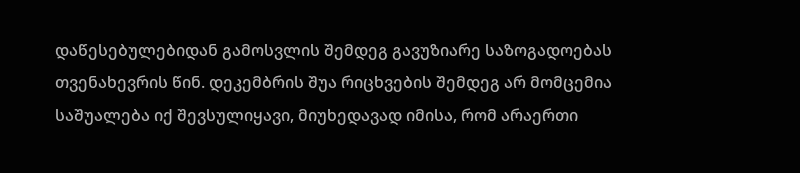დაწესებულებიდან გამოსვლის შემდეგ გავუზიარე საზოგადოებას თვენახევრის წინ. დეკემბრის შუა რიცხვების შემდეგ არ მომცემია საშუალება იქ შევსულიყავი, მიუხედავად იმისა, რომ არაერთი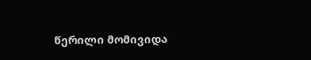წერილი მომივიდა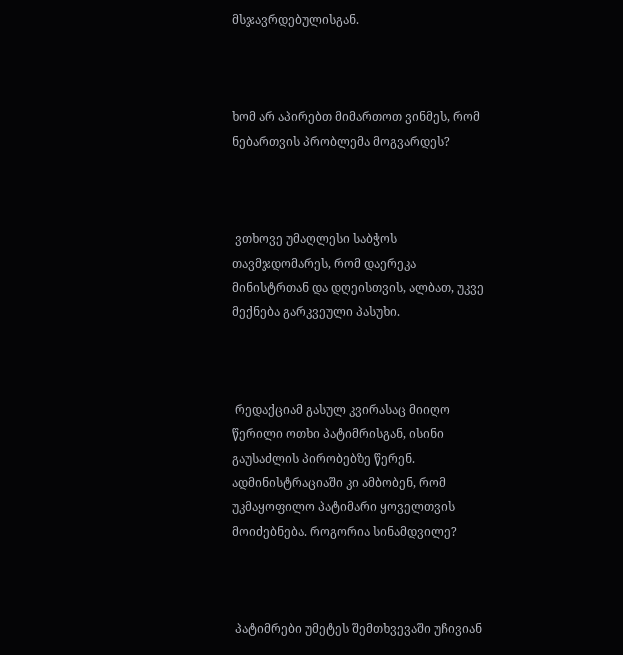მსჯავრდებულისგან.



ხომ არ აპირებთ მიმართოთ ვინმეს, რომ ნებართვის პრობლემა მოგვარდეს?



 ვთხოვე უმაღლესი საბჭოს თავმჯდომარეს, რომ დაერეკა მინისტრთან და დღეისთვის, ალბათ, უკვე მექნება გარკვეული პასუხი.



 რედაქციამ გასულ კვირასაც მიიღო წერილი ოთხი პატიმრისგან, ისინი გაუსაძლის პირობებზე წერენ. ადმინისტრაციაში კი ამბობენ, რომ უკმაყოფილო პატიმარი ყოველთვის მოიძებნება. როგორია სინამდვილე?



 პატიმრები უმეტეს შემთხვევაში უჩივიან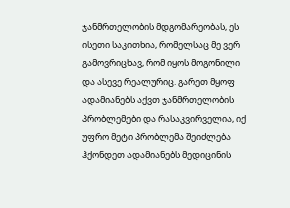ჯანმრთელობის მდგომარეობას, ეს ისეთი საკითხია, რომელსაც მე ვერ გამოვრიცხავ, რომ იყოს მოგონილი და ასევე რეალურიც. გარეთ მყოფ ადამიანებს აქვთ ჯანმრთელობის პრობლემები და რასაკვირველია, იქ უფრო მეტი პრობლემა შეიძლება ჰქონდეთ ადამიანებს მედიცინის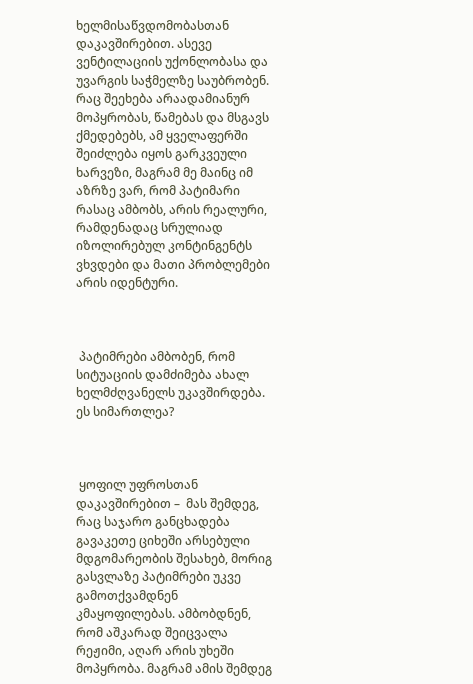ხელმისაწვდომობასთან დაკავშირებით. ასევე ვენტილაციის უქონლობასა და უვარგის საჭმელზე საუბრობენ. რაც შეეხება არაადამიანურ მოპყრობას, წამებას და მსგავს ქმედებებს, ამ ყველაფერში შეიძლება იყოს გარკვეული ხარვეზი, მაგრამ მე მაინც იმ აზრზე ვარ, რომ პატიმარი რასაც ამბობს, არის რეალური, რამდენადაც სრულიად იზოლირებულ კონტინგენტს ვხვდები და მათი პრობლემები არის იდენტური.



 პატიმრები ამბობენ, რომ სიტუაციის დამძიმება ახალ ხელმძღვანელს უკავშირდება. ეს სიმართლეა?



 ყოფილ უფროსთან დაკავშირებით –  მას შემდეგ, რაც საჯარო განცხადება გავაკეთე ციხეში არსებული მდგომარეობის შესახებ, მორიგ გასვლაზე პატიმრები უკვე გამოთქვამდნენ კმაყოფილებას. ამბობდნენ, რომ აშკარად შეიცვალა რეჟიმი, აღარ არის უხეში მოპყრობა. მაგრამ ამის შემდეგ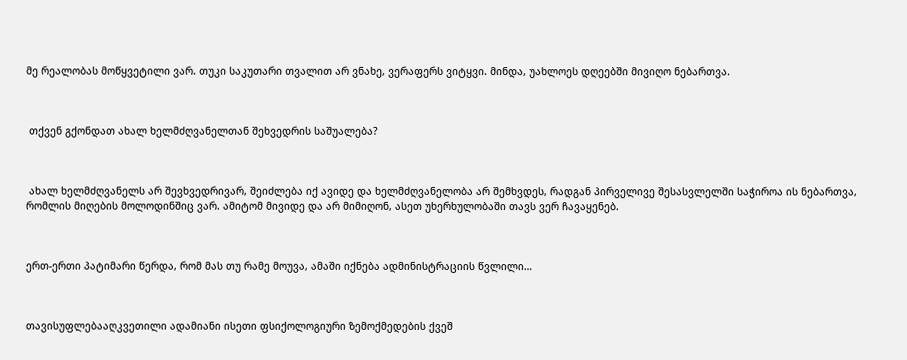მე რეალობას მოწყვეტილი ვარ. თუკი საკუთარი თვალით არ ვნახე, ვერაფერს ვიტყვი. მინდა, უახლოეს დღეებში მივიღო ნებართვა.



 თქვენ გქონდათ ახალ ხელმძღვანელთან შეხვედრის საშუალება?



 ახალ ხელმძღვანელს არ შევხვედრივარ, შეიძლება იქ ავიდე და ხელმძღვანელობა არ შემხვდეს, რადგან პირველივე შესასვლელში საჭიროა ის ნებართვა, რომლის მიღების მოლოდინშიც ვარ. ამიტომ მივიდე და არ მიმიღონ, ასეთ უხერხულობაში თავს ვერ ჩავაყენებ.



ერთ-ერთი პატიმარი წერდა, რომ მას თუ რამე მოუვა, ამაში იქნება ადმინისტრაციის წვლილი…



თავისუფლებააღკვეთილი ადამიანი ისეთი ფსიქოლოგიური ზემოქმედების ქვეშ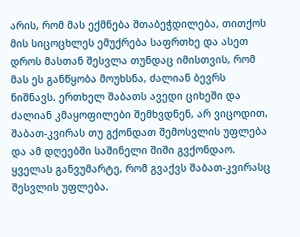არის, რომ მას ექმნება შთაბეჭდილება, თითქოს მის სიცოცხლეს ემუქრება საფრთხე და ასეთ დროს მასთან შესვლა თუნდაც იმისთვის, რომ მას ეს განწყობა მოუხსნა, ძალიან ბევრს ნიშნავს. ერთხელ შაბათს ავედი ციხეში და ძალიან კმაყოფილები შემხვდნენ, არ ვიცოდით, შაბათ-კვირას თუ გქონდათ შემოსვლის უფლება და ამ დღეებში საშინელი შიში გვქონდაო. ყველას განვუმარტე, რომ გვაქვს შაბათ-კვირასც შესვლის უფლება.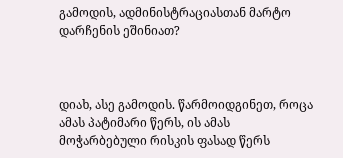გამოდის, ადმინისტრაციასთან მარტო დარჩენის ეშინიათ?



დიახ, ასე გამოდის. წარმოიდგინეთ, როცა ამას პატიმარი წერს, ის ამას მოჭარბებული რისკის ფასად წერს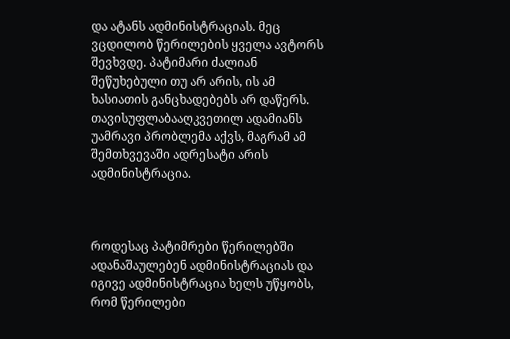და ატანს ადმინისტრაციას. მეც ვცდილობ წერილების ყველა ავტორს შევხვდე. პატიმარი ძალიან შეწუხებული თუ არ არის, ის ამ ხასიათის განცხადებებს არ დაწერს. თავისუფლაბააღკვეთილ ადამიანს უამრავი პრობლემა აქვს, მაგრამ ამ შემთხვევაში ადრესატი არის ადმინისტრაცია.



როდესაც პატიმრები წერილებში ადანაშაულებენ ადმინისტრაციას და იგივე ადმინისტრაცია ხელს უწყობს, რომ წერილები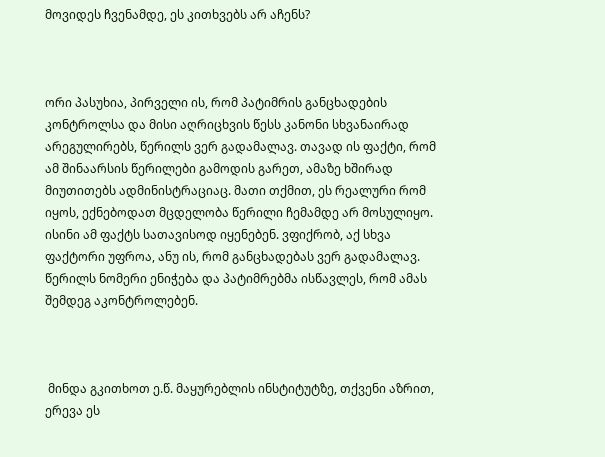მოვიდეს ჩვენამდე, ეს კითხვებს არ აჩენს?



ორი პასუხია, პირველი ის, რომ პატიმრის განცხადების კონტროლსა და მისი აღრიცხვის წესს კანონი სხვანაირად არეგულირებს, წერილს ვერ გადამალავ. თავად ის ფაქტი, რომ ამ შინაარსის წერილები გამოდის გარეთ, ამაზე ხშირად მიუთითებს ადმინისტრაციაც. მათი თქმით, ეს რეალური რომ იყოს, ექნებოდათ მცდელობა წერილი ჩემამდე არ მოსულიყო. ისინი ამ ფაქტს სათავისოდ იყენებენ. ვფიქრობ, აქ სხვა ფაქტორი უფროა, ანუ ის, რომ განცხადებას ვერ გადამალავ. წერილს ნომერი ენიჭება და პატიმრებმა ისწავლეს, რომ ამას შემდეგ აკონტროლებენ.



 მინდა გკითხოთ ე.წ. მაყურებლის ინსტიტუტზე, თქვენი აზრით, ერევა ეს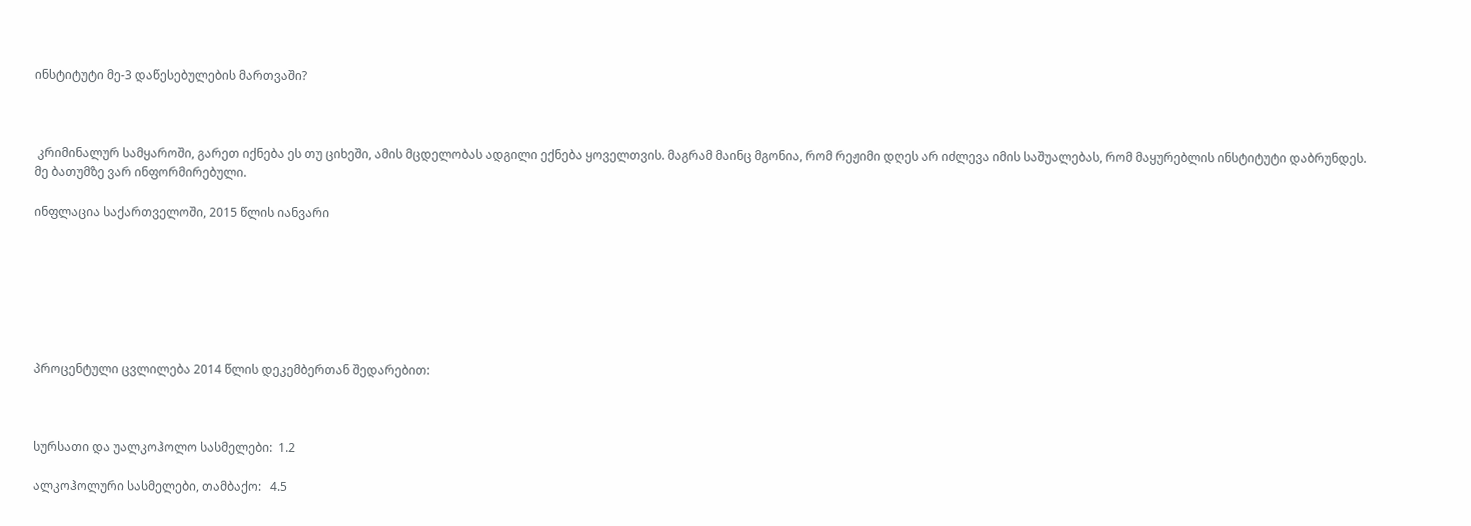ინსტიტუტი მე-3 დაწესებულების მართვაში?



 კრიმინალურ სამყაროში, გარეთ იქნება ეს თუ ციხეში, ამის მცდელობას ადგილი ექნება ყოველთვის. მაგრამ მაინც მგონია, რომ რეჟიმი დღეს არ იძლევა იმის საშუალებას, რომ მაყურებლის ინსტიტუტი დაბრუნდეს. მე ბათუმზე ვარ ინფორმირებული.

ინფლაცია საქართველოში, 2015 წლის იანვარი







პროცენტული ცვლილება 2014 წლის დეკემბერთან შედარებით:



სურსათი და უალკოჰოლო სასმელები:  1.2

ალკოჰოლური სასმელები, თამბაქო:   4.5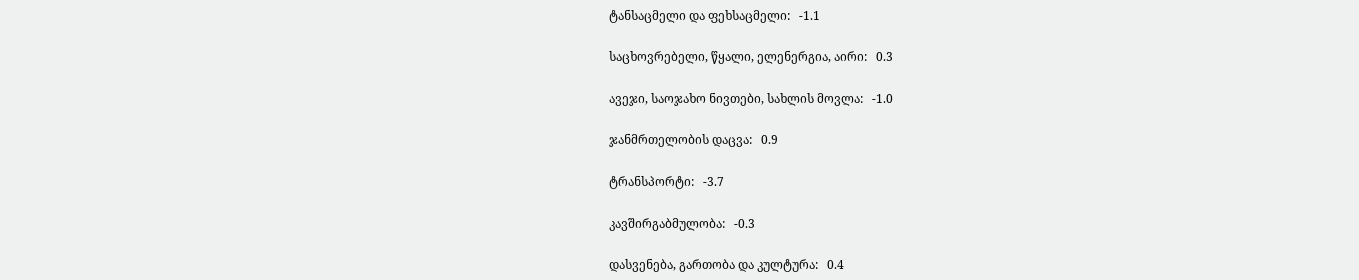ტანსაცმელი და ფეხსაცმელი:   -1.1

საცხოვრებელი, წყალი, ელენერგია, აირი:   0.3

ავეჯი, საოჯახო ნივთები, სახლის მოვლა:   -1.0

ჯანმრთელობის დაცვა:   0.9

ტრანსპორტი:   -3.7

კავშირგაბმულობა:   -0.3

დასვენება, გართობა და კულტურა:   0.4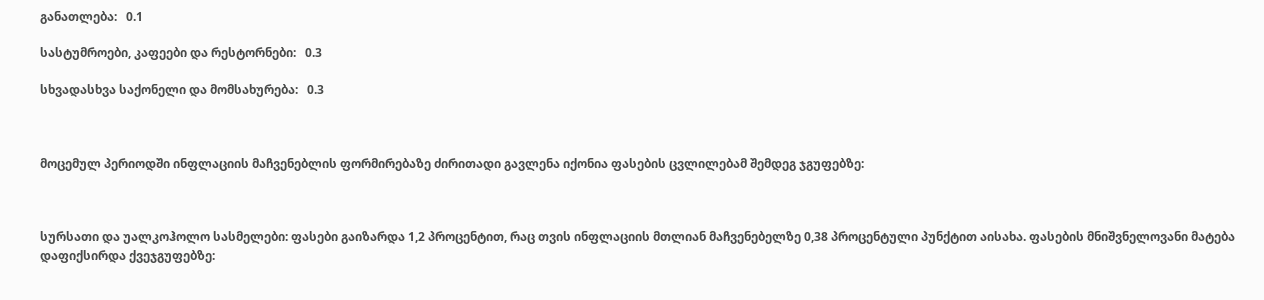განათლება:   0.1

სასტუმროები, კაფეები და რესტორნები:   0.3

სხვადასხვა საქონელი და მომსახურება:   0.3



მოცემულ პერიოდში ინფლაციის მაჩვენებლის ფორმირებაზე ძირითადი გავლენა იქონია ფასების ცვლილებამ შემდეგ ჯგუფებზე:



სურსათი და უალკოჰოლო სასმელები: ფასები გაიზარდა 1,2 პროცენტით, რაც თვის ინფლაციის მთლიან მაჩვენებელზე 0,38 პროცენტული პუნქტით აისახა. ფასების მნიშვნელოვანი მატება დაფიქსირდა ქვეჯგუფებზე: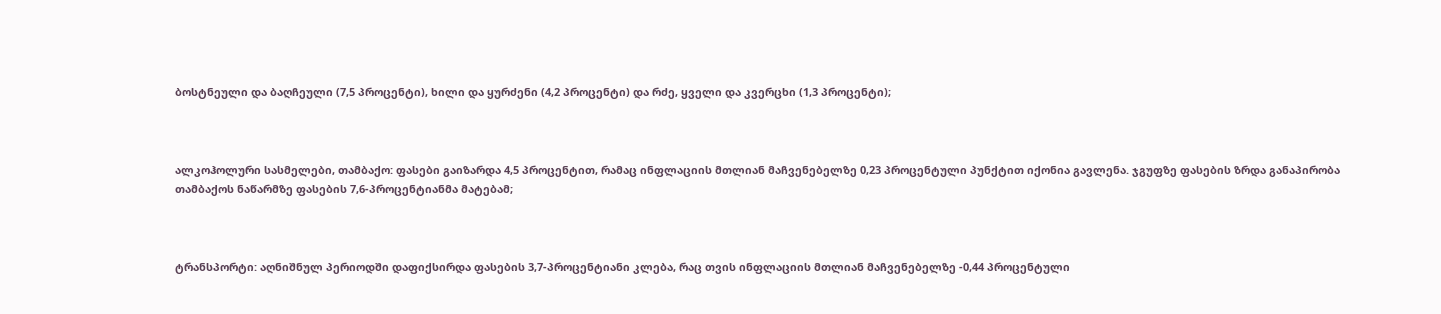ბოსტნეული და ბაღჩეული (7,5 პროცენტი), ხილი და ყურძენი (4,2 პროცენტი) და რძე, ყველი და კვერცხი (1,3 პროცენტი);



ალკოჰოლური სასმელები, თამბაქო: ფასები გაიზარდა 4,5 პროცენტით, რამაც ინფლაციის მთლიან მაჩვენებელზე 0,23 პროცენტული პუნქტით იქონია გავლენა. ჯგუფზე ფასების ზრდა განაპირობა თამბაქოს ნაწარმზე ფასების 7,6-პროცენტიანმა მატებამ;



ტრანსპორტი: აღნიშნულ პერიოდში დაფიქსირდა ფასების 3,7-პროცენტიანი კლება, რაც თვის ინფლაციის მთლიან მაჩვენებელზე -0,44 პროცენტული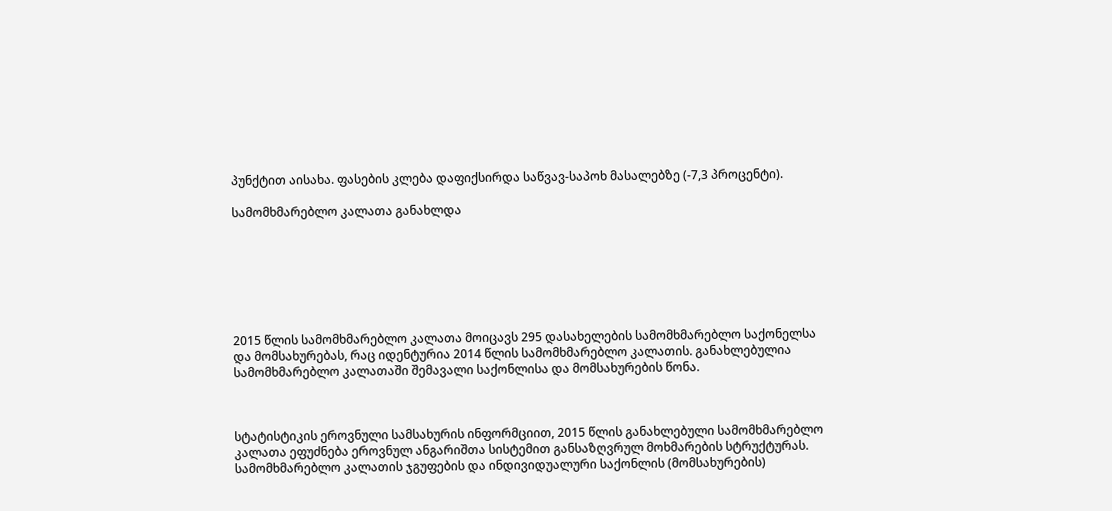პუნქტით აისახა. ფასების კლება დაფიქსირდა საწვავ-საპოხ მასალებზე (-7,3 პროცენტი).

სამომხმარებლო კალათა განახლდა







2015 წლის სამომხმარებლო კალათა მოიცავს 295 დასახელების სამომხმარებლო საქონელსა და მომსახურებას, რაც იდენტურია 2014 წლის სამომხმარებლო კალათის. განახლებულია სამომხმარებლო კალათაში შემავალი საქონლისა და მომსახურების წონა.



სტატისტიკის ეროვნული სამსახურის ინფორმციით, 2015 წლის განახლებული სამომხმარებლო კალათა ეფუძნება ეროვნულ ანგარიშთა სისტემით განსაზღვრულ მოხმარების სტრუქტურას. სამომხმარებლო კალათის ჯგუფების და ინდივიდუალური საქონლის (მომსახურების)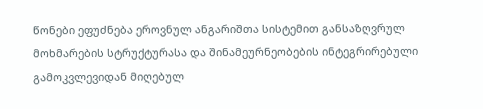წონები ეფუძნება ეროვნულ ანგარიშთა სისტემით განსაზღვრულ მოხმარების სტრუქტურასა და შინამეურნეობების ინტეგრირებული გამოკვლევიდან მიღებულ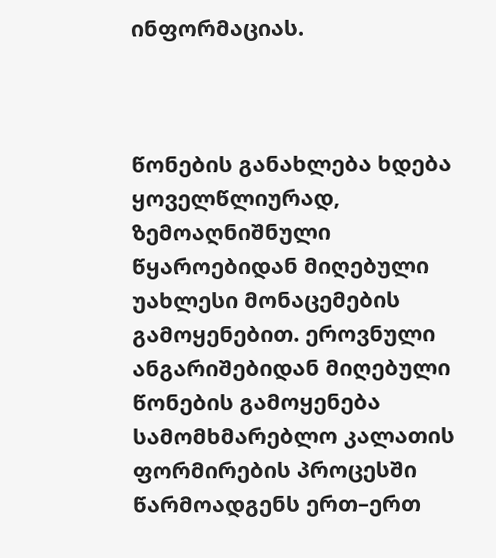ინფორმაციას.



წონების განახლება ხდება ყოველწლიურად, ზემოაღნიშნული წყაროებიდან მიღებული უახლესი მონაცემების გამოყენებით. ეროვნული ანგარიშებიდან მიღებული წონების გამოყენება სამომხმარებლო კალათის ფორმირების პროცესში წარმოადგენს ერთ–ერთ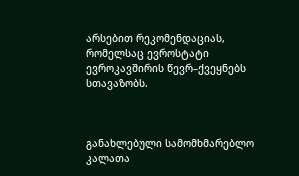არსებით რეკომენდაციას, რომელსაც ევროსტატი ევროკავშირის წევრ–ქვეყნებს სთავაზობს.



განახლებული სამომხმარებლო კალათა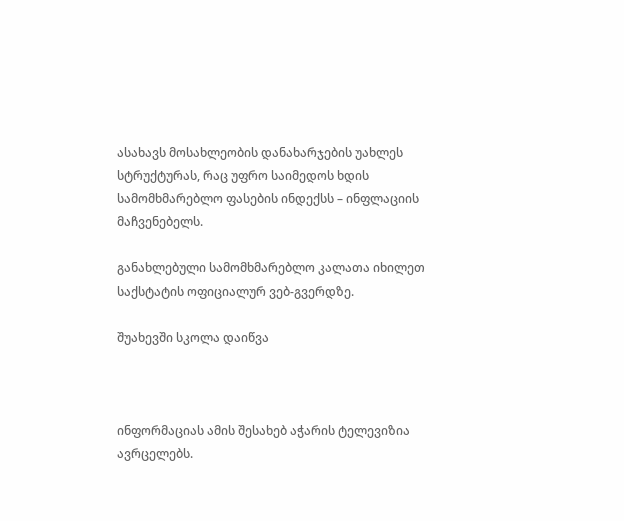ასახავს მოსახლეობის დანახარჯების უახლეს სტრუქტურას, რაც უფრო საიმედოს ხდის სამომხმარებლო ფასების ინდექსს – ინფლაციის მაჩვენებელს.

განახლებული სამომხმარებლო კალათა იხილეთ საქსტატის ოფიციალურ ვებ-გვერდზე.

შუახევში სკოლა დაიწვა



ინფორმაციას ამის შესახებ აჭარის ტელევიზია ავრცელებს.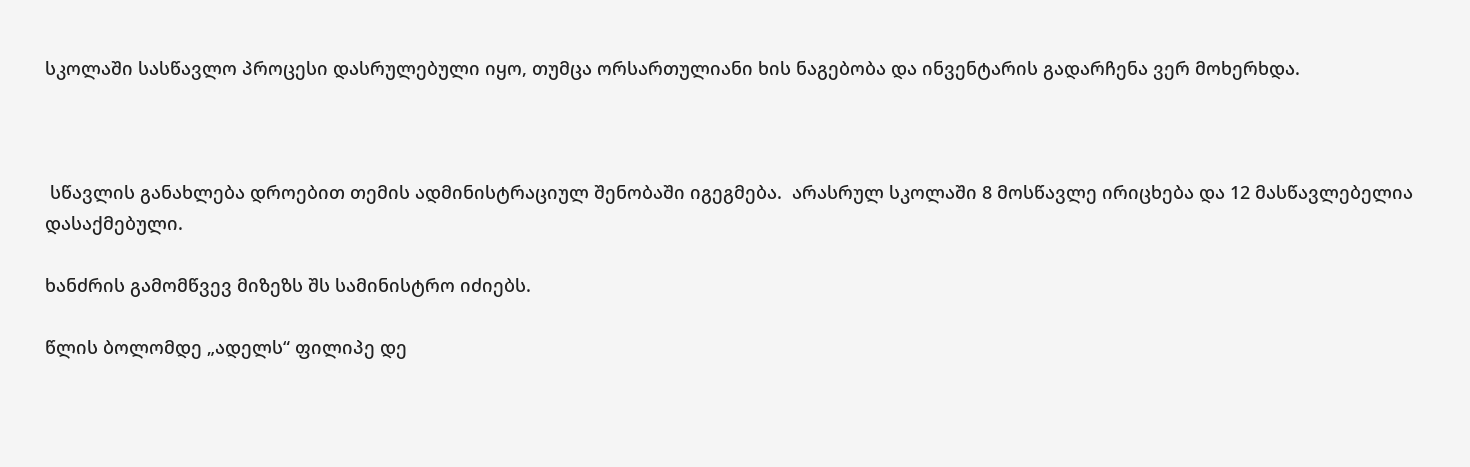სკოლაში სასწავლო პროცესი დასრულებული იყო, თუმცა ორსართულიანი ხის ნაგებობა და ინვენტარის გადარჩენა ვერ მოხერხდა.



 სწავლის განახლება დროებით თემის ადმინისტრაციულ შენობაში იგეგმება.  არასრულ სკოლაში 8 მოსწავლე ირიცხება და 12 მასწავლებელია დასაქმებული.

ხანძრის გამომწვევ მიზეზს შს სამინისტრო იძიებს.

წლის ბოლომდე „ადელს“ ფილიპე დე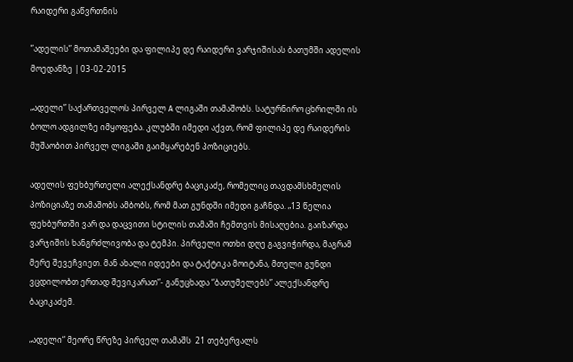რაიდერი გაწვრთნის

”ადელის” მოთამაშეები და ფილიპე დე რაიდერი ვარჯიშისას ბათუმში ადელის მოედანზე | 03-02-2015

„ადელი” საქართველოს პირველ A ლიგაში თამაშობს. სატურნირო ცხრილში ის ბოლო ადგილზე იმყოფება. კლუბში იმედი აქვთ, რომ ფილიპე დე რაიდერის მუშაობით პირველ ლიგაში გაიმყარებენ პოზიციებს.

ადელის ფეხბურთელი ალექსანდრე ბაციკაძე, რომელიც თავდამსხმელის პოზიციაზე თამაშობს ამბობს, რომ მათ გუნდში იმედი გაჩნდა. „13 წელია ფეხბურთში ვარ და დაცვითი სტილის თამაში ჩემთვის მისაღებია. გაიზარდა ვარჯიშის ხანგრძლივობა და ტემპი. პირველი ოთხი დღე გაგვიჭირდა, მაგრამ მერე შევეჩვიეთ. მან ახალი იდეები და ტაქტიკა მოიტანა, მთელი გუნდი ვცდილობთ ერთად შევიკარათ“- განუცხადა “ბათუმელებს” ალექსანდრე ბაციკაძემ.

„ადელი“ მეორე წრეზე პირველ თამაშს  21 თებერვალს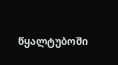წყალტუბოში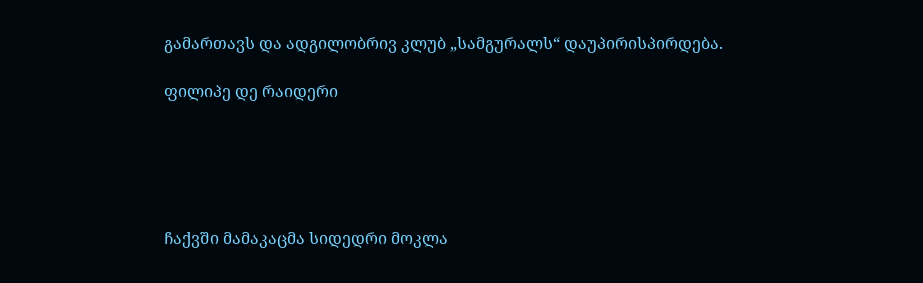გამართავს და ადგილობრივ კლუბ „სამგურალს“ დაუპირისპირდება.

ფილიპე დე რაიდერი





ჩაქვში მამაკაცმა სიდედრი მოკლა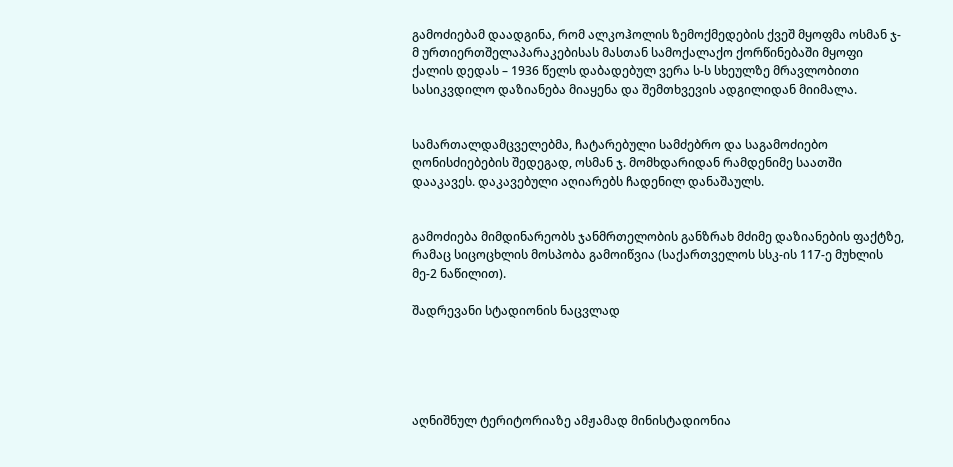გამოძიებამ დაადგინა, რომ ალკოჰოლის ზემოქმედების ქვეშ მყოფმა ოსმან ჯ-მ ურთიერთშელაპარაკებისას მასთან სამოქალაქო ქორწინებაში მყოფი ქალის დედას – 1936 წელს დაბადებულ ვერა ს-ს სხეულზე მრავლობითი სასიკვდილო დაზიანება მიაყენა და შემთხვევის ადგილიდან მიიმალა.


სამართალდამცველებმა, ჩატარებული სამძებრო და საგამოძიებო ღონისძიებების შედეგად, ოსმან ჯ. მომხდარიდან რამდენიმე საათში დააკავეს. დაკავებული აღიარებს ჩადენილ დანაშაულს.


გამოძიება მიმდინარეობს ჯანმრთელობის განზრახ მძიმე დაზიანების ფაქტზე, რამაც სიცოცხლის მოსპობა გამოიწვია (საქართველოს სსკ-ის 117-ე მუხლის მე-2 ნაწილით).

შადრევანი სტადიონის ნაცვლად





აღნიშნულ ტერიტორიაზე ამჟამად მინისტადიონია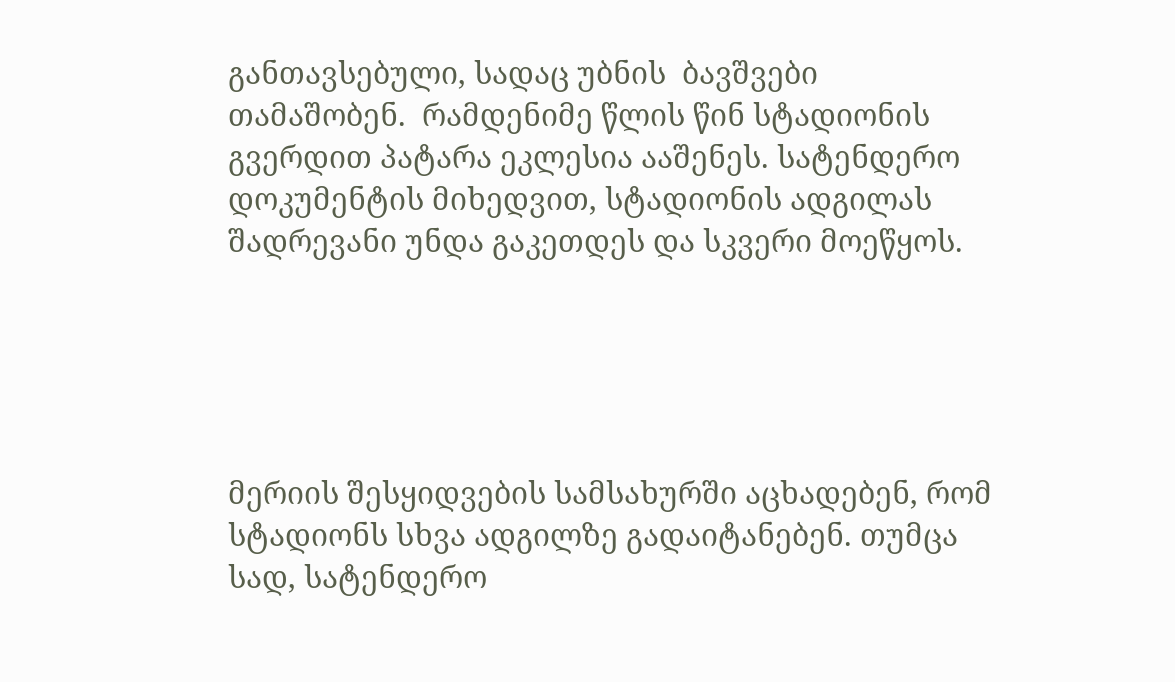განთავსებული, სადაც უბნის  ბავშვები თამაშობენ.  რამდენიმე წლის წინ სტადიონის გვერდით პატარა ეკლესია ააშენეს. სატენდერო დოკუმენტის მიხედვით, სტადიონის ადგილას შადრევანი უნდა გაკეთდეს და სკვერი მოეწყოს.





მერიის შესყიდვების სამსახურში აცხადებენ, რომ  სტადიონს სხვა ადგილზე გადაიტანებენ. თუმცა სად, სატენდერო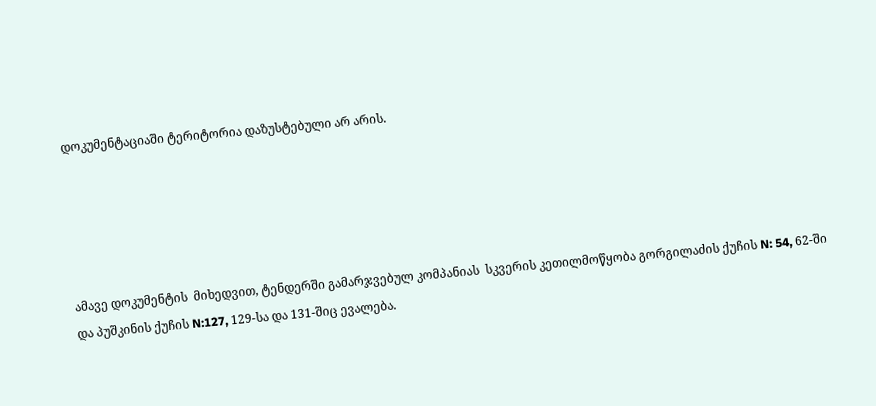დოკუმენტაციაში ტერიტორია დაზუსტებული არ არის.





ამავე დოკუმენტის  მიხედვით, ტენდერში გამარჯვებულ კომპანიას  სკვერის კეთილმოწყობა გორგილაძის ქუჩის N: 54, 62-ში  და პუშკინის ქუჩის N:127, 129-სა და 131-შიც ევალება.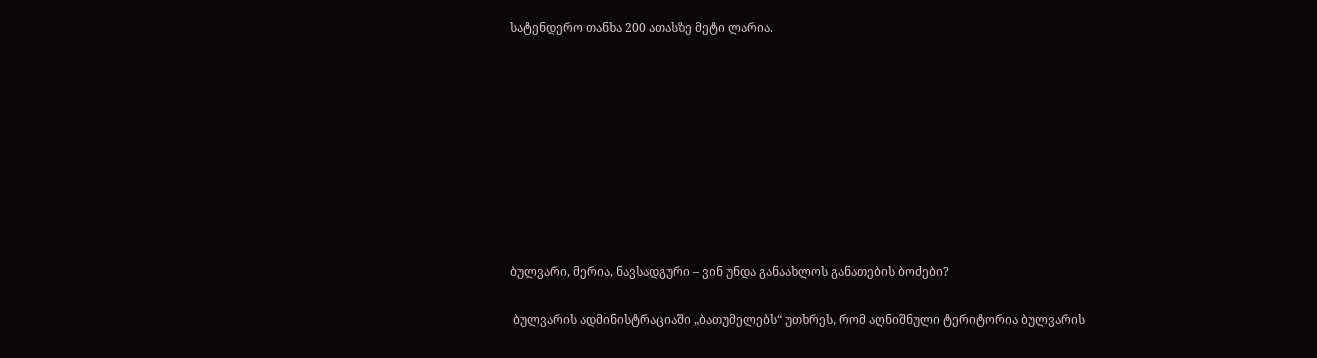სატენდერო თანხა 200 ათასზე მეტი ლარია.









ბულვარი, მერია, ნავსადგური – ვინ უნდა განაახლოს განათების ბოძები?

 ბულვარის ადმინისტრაციაში „ბათუმელებს“ უთხრეს, რომ აღნიშნული ტერიტორია ბულვარის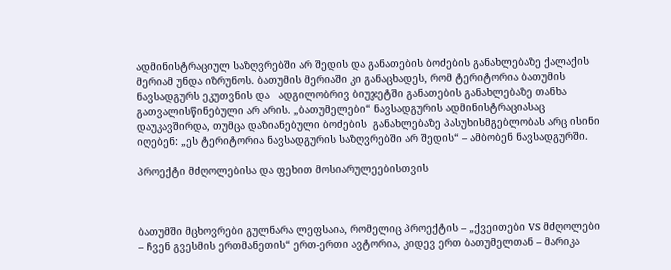ადმინისტრაციულ საზღვრებში არ შედის და განათების ბოძების განახლებაზე ქალაქის მერიამ უნდა იზრუნოს. ბათუმის მერიაში კი განაცხადეს, რომ ტერიტორია ბათუმის ნავსადგურს ეკუთვნის და   ადგილობრივ ბიუჯეტში განათების განახლებაზე თანხა გათვალისწინებული არ არის. „ბათუმელები“ ნავსადგურის ადმინისტრაციასაც დაუკავშირდა, თუმცა დაზიანებული ბოძების  განახლებაზე პასუხისმგებლობას არც ისინი იღებენ: „ეს ტერიტორია ნავსადგურის საზღვრებში არ შედის“ – ამბობენ ნავსადგურში.

პროექტი მძღოლებისა და ფეხით მოსიარულეებისთვის



ბათუმში მცხოვრები გულნარა ლეფსაია, რომელიც პროექტის – „ქვეითები VS მძღოლები – ჩვენ გვესმის ერთმანეთის“ ერთ-ერთი ავტორია, კიდევ ერთ ბათუმელთან – მარიკა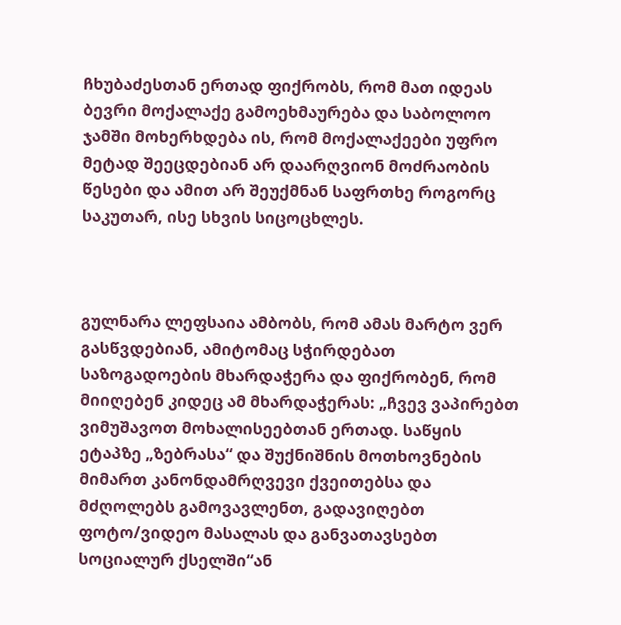ჩხუბაძესთან ერთად ფიქრობს, რომ მათ იდეას ბევრი მოქალაქე გამოეხმაურება და საბოლოო ჯამში მოხერხდება ის, რომ მოქალაქეები უფრო მეტად შეეცდებიან არ დაარღვიონ მოძრაობის წესები და ამით არ შეუქმნან საფრთხე როგორც საკუთარ, ისე სხვის სიცოცხლეს.



გულნარა ლეფსაია ამბობს, რომ ამას მარტო ვერ გასწვდებიან, ამიტომაც სჭირდებათ საზოგადოების მხარდაჭერა და ფიქრობენ, რომ მიიღებენ კიდეც ამ მხარდაჭერას: „ჩვევ ვაპირებთ ვიმუშავოთ მოხალისეებთან ერთად. საწყის ეტაპზე „ზებრასა“ და შუქნიშნის მოთხოვნების მიმართ კანონდამრღვევი ქვეითებსა და მძღოლებს გამოვავლენთ, გადავიღებთ ფოტო/ვიდეო მასალას და განვათავსებთ სოციალურ ქსელში“ან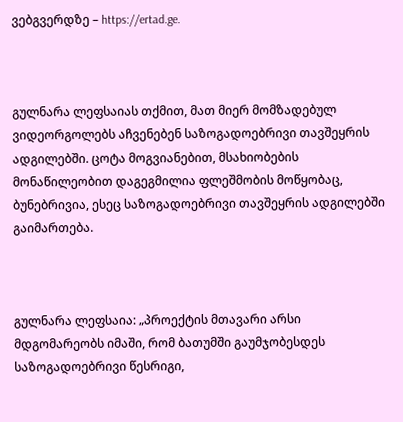ვებგვერდზე – https://ertad.ge.



გულნარა ლეფსაიას თქმით, მათ მიერ მომზადებულ ვიდეორგოლებს აჩვენებენ საზოგადოებრივი თავშეყრის ადგილებში. ცოტა მოგვიანებით, მსახიობების მონაწილეობით დაგეგმილია ფლეშმობის მოწყობაც, ბუნებრივია, ესეც საზოგადოებრივი თავშეყრის ადგილებში გაიმართება.



გულნარა ლეფსაია: „პროექტის მთავარი არსი მდგომარეობს იმაში, რომ ბათუმში გაუმჯობესდეს საზოგადოებრივი წესრიგი,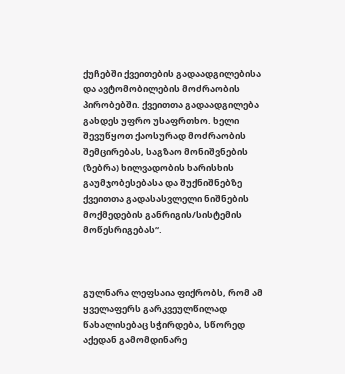ქუჩებში ქვეითების გადაადგილებისა და ავტომობილების მოძრაობის პირობებში. ქვეითთა გადაადგილება გახდეს უფრო უსაფრთხო. ხელი შევუწყოთ ქაოსურად მოძრაობის შემცირებას, საგზაო მონიშვნების (ზებრა) ხილვადობის ხარისხის გაუმჯობესებასა და შუქნიშნებზე ქვეითთა გადასასვლელი ნიშნების მოქმედების განრიგის/სისტემის მოწესრიგებას“.



გულნარა ლეფსაია ფიქრობს, რომ ამ ყველაფერს გარკვეულწილად წახალისებაც სჭირდება, სწორედ აქედან გამომდინარე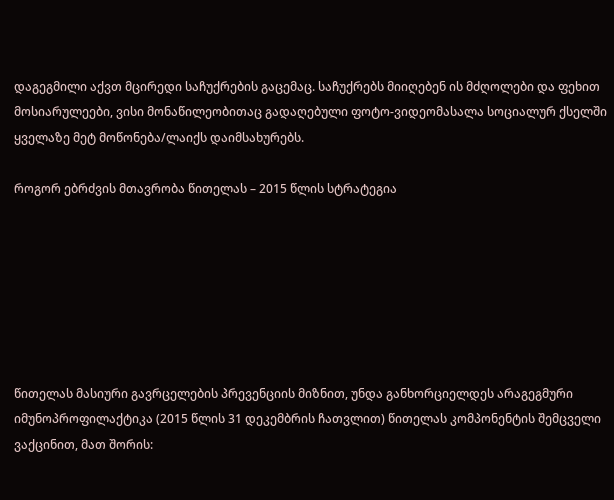დაგეგმილი აქვთ მცირედი საჩუქრების გაცემაც. საჩუქრებს მიიღებენ ის მძღოლები და ფეხით მოსიარულეები, ვისი მონაწილეობითაც გადაღებული ფოტო-ვიდეომასალა სოციალურ ქსელში ყველაზე მეტ მოწონება/ლაიქს დაიმსახურებს.

როგორ ებრძვის მთავრობა წითელას – 2015 წლის სტრატეგია







წითელას მასიური გავრცელების პრევენციის მიზნით, უნდა განხორციელდეს არაგეგმური იმუნოპროფილაქტიკა (2015 წლის 31 დეკემბრის ჩათვლით) წითელას კომპონენტის შემცველი ვაქცინით, მათ შორის: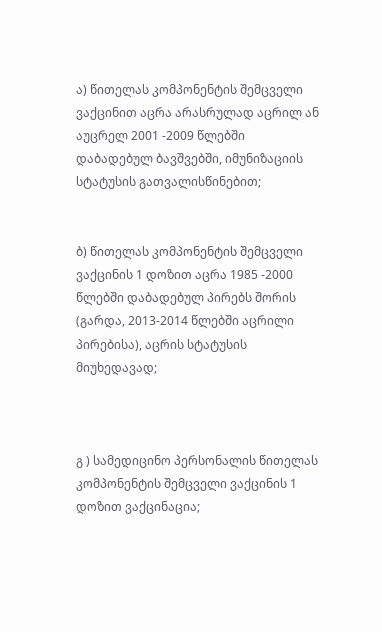ა) წითელას კომპონენტის შემცველი ვაქცინით აცრა არასრულად აცრილ ან აუცრელ 2001 -2009 წლებში დაბადებულ ბავშვებში, იმუნიზაციის სტატუსის გათვალისწინებით;


ბ) წითელას კომპონენტის შემცველი ვაქცინის 1 დოზით აცრა 1985 -2000 წლებში დაბადებულ პირებს შორის (გარდა, 2013-2014 წლებში აცრილი პირებისა), აცრის სტატუსის მიუხედავად;



გ ) სამედიცინო პერსონალის წითელას კომპონენტის შემცველი ვაქცინის 1 დოზით ვაქცინაცია;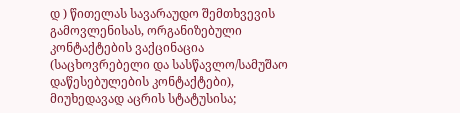დ ) წითელას სავარაუდო შემთხვევის გამოვლენისას, ორგანიზებული კონტაქტების ვაქცინაცია (საცხოვრებელი და სასწავლო/სამუშაო დაწესებულების კონტაქტები), მიუხედავად აცრის სტატუსისა;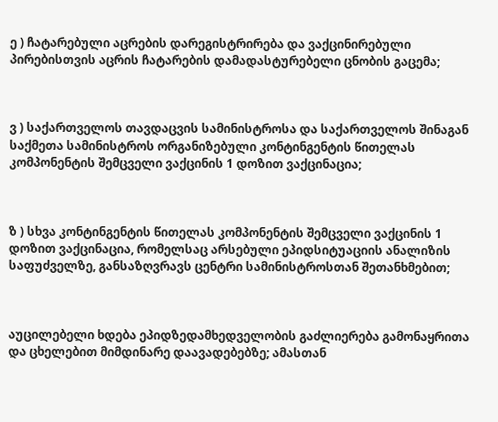ე ) ჩატარებული აცრების დარეგისტრირება და ვაქცინირებული პირებისთვის აცრის ჩატარების დამადასტურებელი ცნობის გაცემა;



ვ ) საქართველოს თავდაცვის სამინისტროსა და საქართველოს შინაგან საქმეთა სამინისტროს ორგანიზებული კონტინგენტის წითელას კომპონენტის შემცველი ვაქცინის 1 დოზით ვაქცინაცია;



ზ ) სხვა კონტინგენტის წითელას კომპონენტის შემცველი ვაქცინის 1 დოზით ვაქცინაცია, რომელსაც არსებული ეპიდსიტუაციის ანალიზის საფუძველზე, განსაზღვრავს ცენტრი სამინისტროსთან შეთანხმებით;



აუცილებელი ხდება ეპიდზედამხედველობის გაძლიერება გამონაყრითა და ცხელებით მიმდინარე დაავადებებზე; ამასთან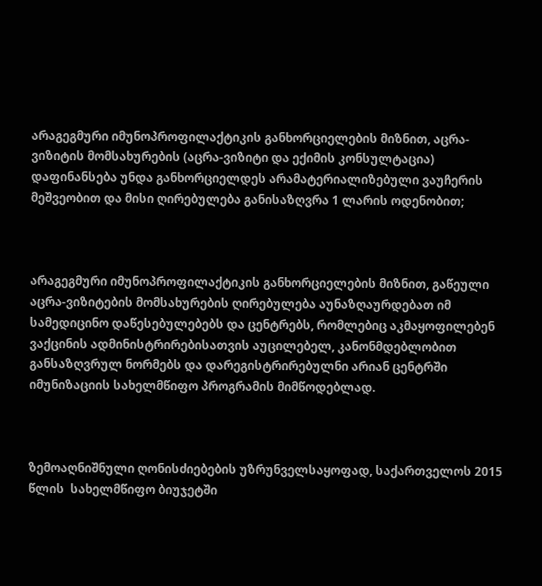არაგეგმური იმუნოპროფილაქტიკის განხორციელების მიზნით, აცრა-ვიზიტის მომსახურების (აცრა-ვიზიტი და ექიმის კონსულტაცია) დაფინანსება უნდა განხორციელდეს არამატერიალიზებული ვაუჩერის მეშვეობით და მისი ღირებულება განისაზღვრა 1 ლარის ოდენობით;



არაგეგმური იმუნოპროფილაქტიკის განხორციელების მიზნით, გაწეული აცრა-ვიზიტების მომსახურების ღირებულება აუნაზღაურდებათ იმ სამედიცინო დაწესებულებებს და ცენტრებს, რომლებიც აკმაყოფილებენ ვაქცინის ადმინისტრირებისათვის აუცილებელ, კანონმდებლობით განსაზღვრულ ნორმებს და დარეგისტრირებულნი არიან ცენტრში იმუნიზაციის სახელმწიფო პროგრამის მიმწოდებლად.



ზემოაღნიშნული ღონისძიებების უზრუნველსაყოფად, საქართველოს 2015 წლის  სახელმწიფო ბიუჯეტში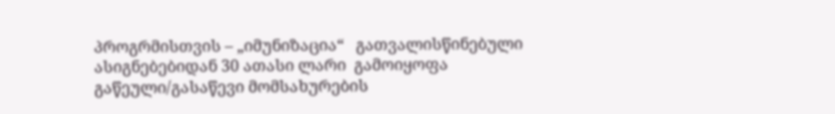პროგრმისთვის – „იმუნიზაცია“   გათვალისწინებული ასიგნებებიდან 30 ათასი ლარი  გამოიყოფა გაწეული/გასაწევი მომსახურების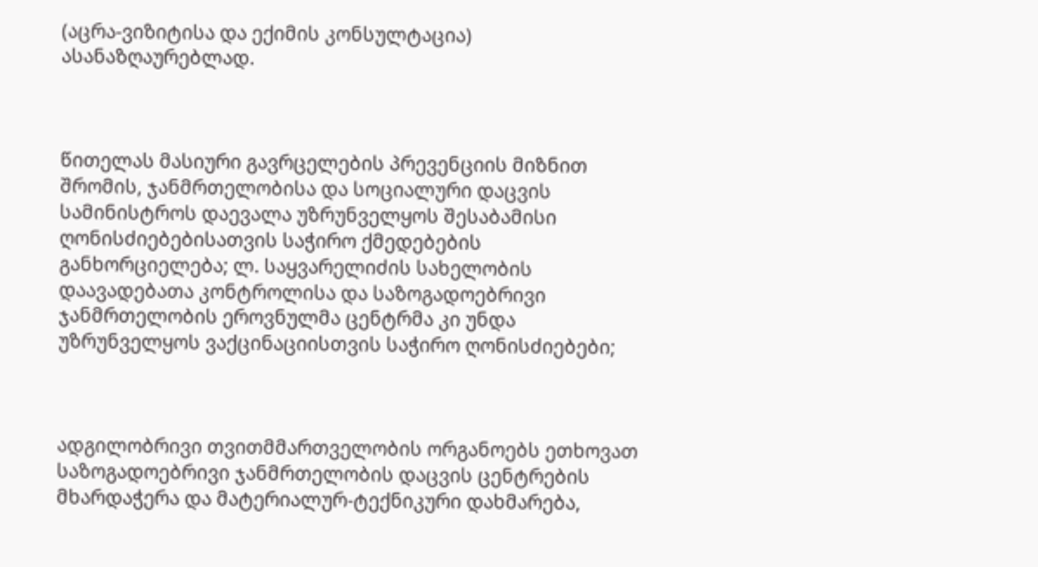(აცრა-ვიზიტისა და ექიმის კონსულტაცია) ასანაზღაურებლად.



წითელას მასიური გავრცელების პრევენციის მიზნით შრომის, ჯანმრთელობისა და სოციალური დაცვის სამინისტროს დაევალა უზრუნველყოს შესაბამისი ღონისძიებებისათვის საჭირო ქმედებების განხორციელება; ლ. საყვარელიძის სახელობის დაავადებათა კონტროლისა და საზოგადოებრივი ჯანმრთელობის ეროვნულმა ცენტრმა კი უნდა უზრუნველყოს ვაქცინაციისთვის საჭირო ღონისძიებები;



ადგილობრივი თვითმმართველობის ორგანოებს ეთხოვათ საზოგადოებრივი ჯანმრთელობის დაცვის ცენტრების მხარდაჭერა და მატერიალურ-ტექნიკური დახმარება,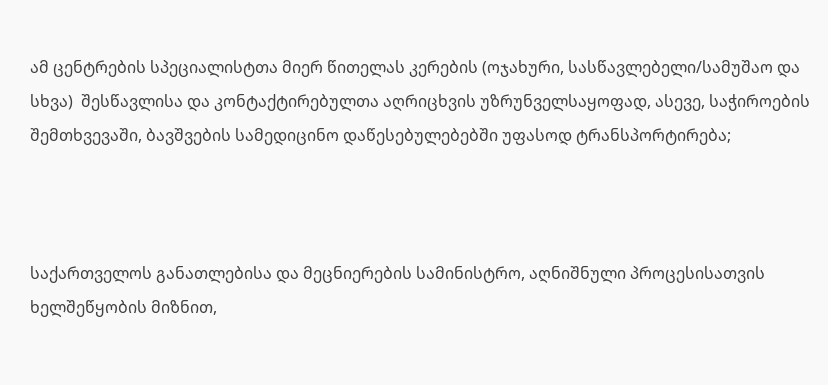ამ ცენტრების სპეციალისტთა მიერ წითელას კერების (ოჯახური, სასწავლებელი/სამუშაო და სხვა)  შესწავლისა და კონტაქტირებულთა აღრიცხვის უზრუნველსაყოფად, ასევე, საჭიროების შემთხვევაში, ბავშვების სამედიცინო დაწესებულებებში უფასოდ ტრანსპორტირება;



საქართველოს განათლებისა და მეცნიერების სამინისტრო, აღნიშნული პროცესისათვის ხელშეწყობის მიზნით,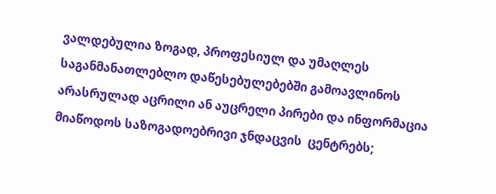ვალდებულია ზოგად, პროფესიულ და უმაღლეს საგანმანათლებლო დაწესებულებებში გამოავლინოს არასრულად აცრილი ან აუცრელი პირები და ინფორმაცია მიაწოდოს საზოგადოებრივი ჯნდაცვის  ცენტრებს;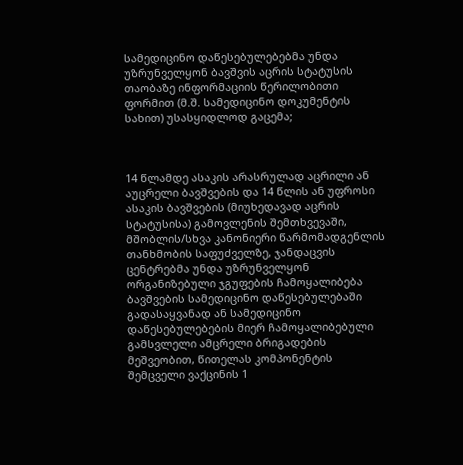სამედიცინო დაწესებულებებმა უნდა უზრუნველყონ ბავშვის აცრის სტატუსის თაობაზე ინფორმაციის წერილობითი ფორმით (მ.შ. სამედიცინო დოკუმენტის სახით) უსასყიდლოდ გაცემა;



14 წლამდე ასაკის არასრულად აცრილი ან აუცრელი ბავშვების და 14 წლის ან უფროსი ასაკის ბავშვების (მიუხედავად აცრის სტატუსისა) გამოვლენის შემთხვევაში, მშობლის/სხვა კანონიერი წარმომადგენლის თანხმობის საფუძველზე, ჯანდაცვის ცენტრებმა უნდა უზრუნველყონ ორგანიზებული ჯგუფების ჩამოყალიბება ბავშვების სამედიცინო დაწესებულებაში გადასაყვანად ან სამედიცინო დაწესებულებების მიერ ჩამოყალიბებული გამსვლელი ამცრელი ბრიგადების მეშვეობით, წითელას კომპონენტის შემცველი ვაქცინის 1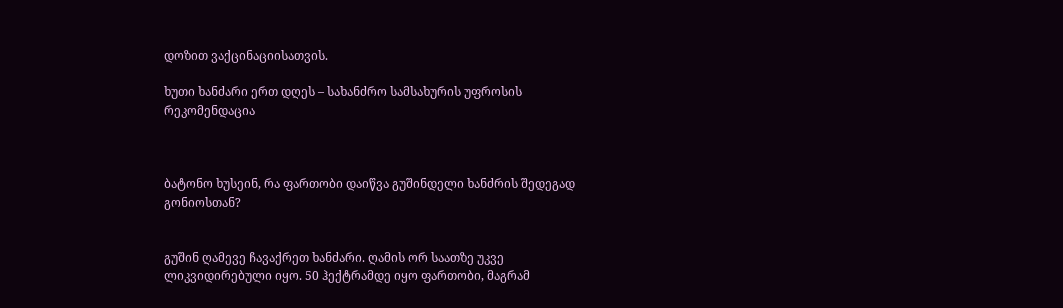დოზით ვაქცინაციისათვის.

ხუთი ხანძარი ერთ დღეს – სახანძრო სამსახურის უფროსის რეკომენდაცია



ბატონო ხუსეინ, რა ფართობი დაიწვა გუშინდელი ხანძრის შედეგად გონიოსთან?


გუშინ ღამევე ჩავაქრეთ ხანძარი. ღამის ორ საათზე უკვე ლიკვიდირებული იყო. 50 ჰექტრამდე იყო ფართობი, მაგრამ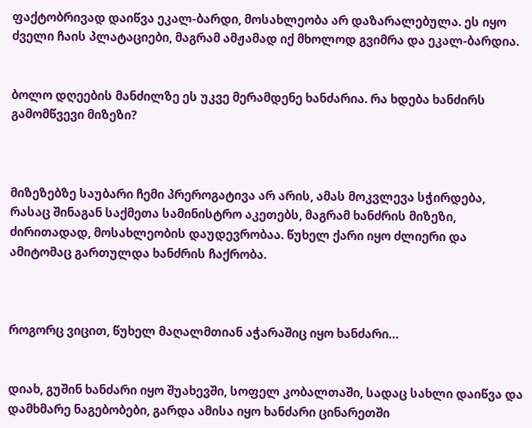ფაქტობრივად დაიწვა ეკალ-ბარდი, მოსახლეობა არ დაზარალებულა. ეს იყო ძველი ჩაის პლატაციები, მაგრამ ამჟამად იქ მხოლოდ გვიმრა და ეკალ-ბარდია.


ბოლო დღეების მანძილზე ეს უკვე მერამდენე ხანძარია. რა ხდება ხანძირს გამომწვევი მიზეზი?



მიზეზებზე საუბარი ჩემი პრეროგატივა არ არის, ამას მოკვლევა სჭირდება, რასაც შინაგან საქმეთა სამინისტრო აკეთებს, მაგრამ ხანძრის მიზეზი, ძირითადად, მოსახლეობის დაუდევრობაა. წუხელ ქარი იყო ძლიერი და ამიტომაც გართულდა ხანძრის ჩაქრობა.



როგორც ვიცით, წუხელ მაღალმთიან აჭარაშიც იყო ხანძარი…


დიახ, გუშინ ხანძარი იყო შუახევში, სოფელ კობალთაში, სადაც სახლი დაიწვა და დამხმარე ნაგებობები, გარდა ამისა იყო ხანძარი ცინარეთში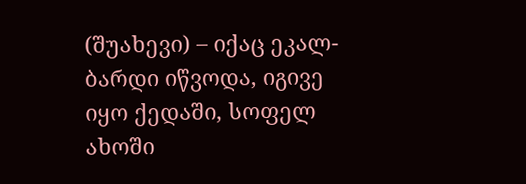(შუახევი) – იქაც ეკალ-ბარდი იწვოდა, იგივე იყო ქედაში, სოფელ ახოში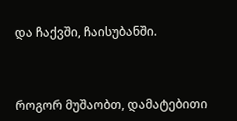და ჩაქვში, ჩაისუბანში.



როგორ მუშაობთ, დამატებითი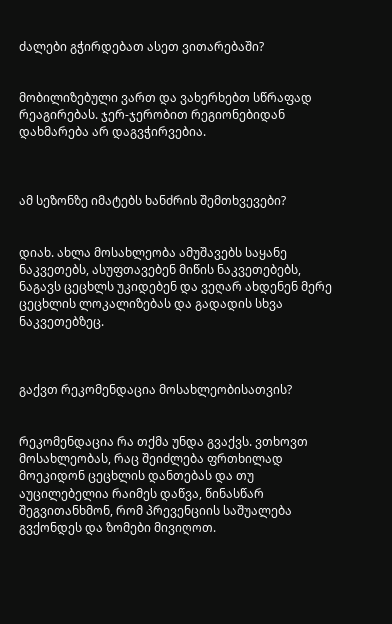ძალები გჭირდებათ ასეთ ვითარებაში?


მობილიზებული ვართ და ვახერხებთ სწრაფად რეაგირებას. ჯერ-ჯერობით რეგიონებიდან დახმარება არ დაგვჭირვებია.



ამ სეზონზე იმატებს ხანძრის შემთხვევები?


დიახ. ახლა მოსახლეობა ამუშავებს საყანე ნაკვეთებს, ასუფთავებენ მიწის ნაკვეთებებს, ნაგავს ცეცხლს უკიდებენ და ვეღარ ახდენენ მერე ცეცხლის ლოკალიზებას და გადადის სხვა ნაკვეთებზეც.



გაქვთ რეკომენდაცია მოსახლეობისათვის?


რეკომენდაცია რა თქმა უნდა გვაქვს. ვთხოვთ მოსახლეობას, რაც შეიძლება ფრთხილად მოეკიდონ ცეცხლის დანთებას და თუ აუცილებელია რაიმეს დაწვა, წინასწარ შეგვითანხმონ, რომ პრევენციის საშუალება გვქონდეს და ზომები მივიღოთ.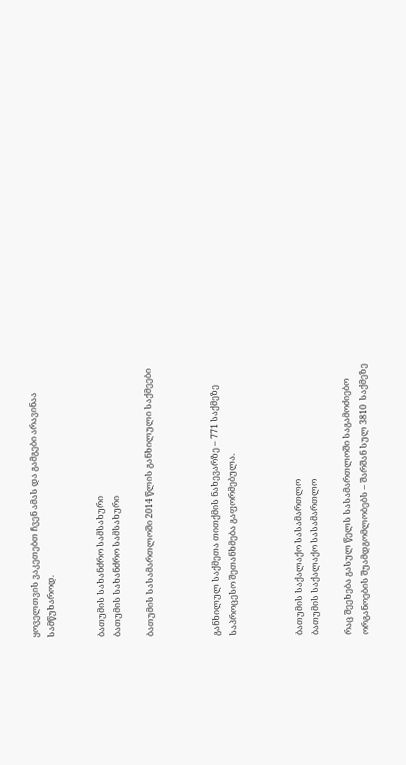ყოველთვის ვაკეთებთ ჩვენ ამას და გამგები არავინაა სამწუხაროდ.


ბათუმის სახანძრო სამსახური
ბათუმის სახანძრო სამსახური

ბათუმის სასამართლოში 2014 წლის განხილული საქმეები



განხილულ საქმეთა თითქმის ნახევარზე – 771 საქმეზე საპროცესო შეთანხმება გაფორმებულა.



ბათუმის საქალაქო სასამართლო
ბათუმის საქალაქო სასამართლო

რაც შეეხება გასულ წელს სასამართლოში საგამოძიებო ორგანოების შუამდგომლობებს – შარშან სულ 3810  საქმეზე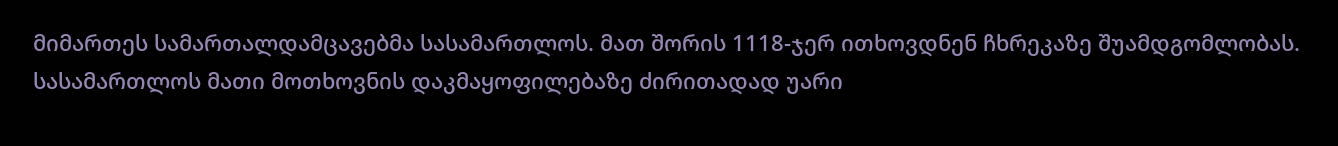მიმართეს სამართალდამცავებმა სასამართლოს. მათ შორის 1118-ჯერ ითხოვდნენ ჩხრეკაზე შუამდგომლობას. სასამართლოს მათი მოთხოვნის დაკმაყოფილებაზე ძირითადად უარი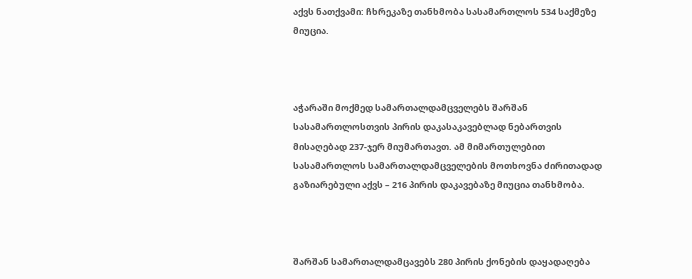აქვს ნათქვამი: ჩხრეკაზე თანხმობა სასამართლოს 534 საქმეზე მიუცია.



აჭარაში მოქმედ სამართალდამცველებს შარშან სასამართლოსთვის პირის დაკასაკავებლად ნებართვის მისაღებად 237-ჯერ მიუმართავთ. ამ მიმართულებით სასამართლოს სამართალდამცველების მოთხოვნა ძირითადად გაზიარებული აქვს – 216 პირის დაკავებაზე მიუცია თანხმობა.



შარშან სამართალდამცავებს 280 პირის ქონების დაყადაღება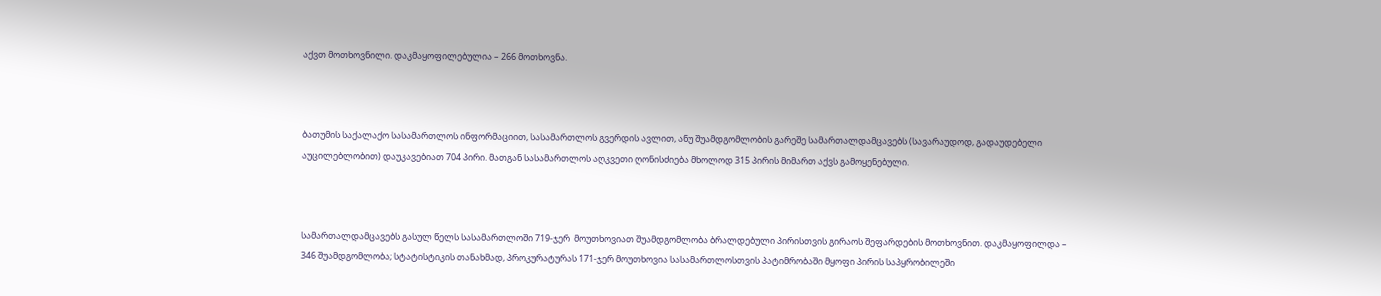აქვთ მოთხოვნილი. დაკმაყოფილებულია – 266 მოთხოვნა.



ბათუმის საქალაქო სასამართლოს ინფორმაციით, სასამართლოს გვერდის ავლით, ანუ შუამდგომლობის გარეშე სამართალდამცავებს (სავარაუდოდ, გადაუდებელი აუცილებლობით) დაუკავებიათ 704 პირი. მათგან სასამართლოს აღკვეთი ღონისძიება მხოლოდ 315 პირის მიმართ აქვს გამოყენებული.



სამართალდამცავებს გასულ წელს სასამართლოში 719-ჯერ  მოუთხოვიათ შუამდგომლობა ბრალდებული პირისთვის გირაოს შეფარდების მოთხოვნით. დაკმაყოფილდა – 346 შუამდგომლობა; სტატისტიკის თანახმად, პროკურატურას 171-ჯერ მოუთხოვია სასამართლოსთვის პატიმრობაში მყოფი პირის საპყრობილეში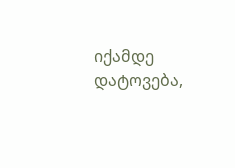იქამდე დატოვება,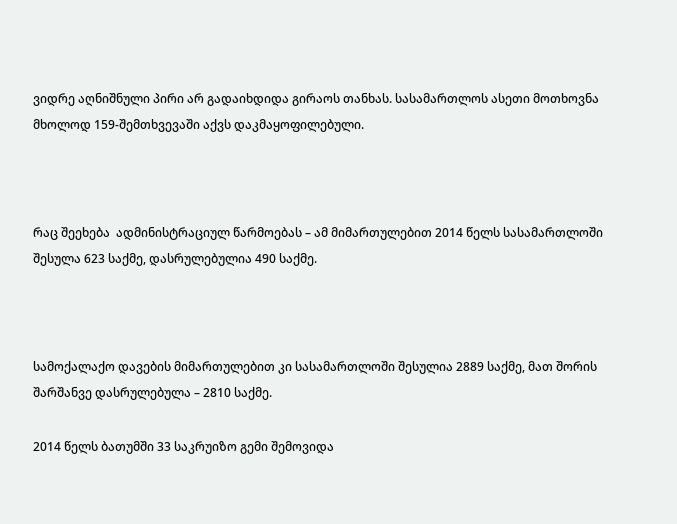ვიდრე აღნიშნული პირი არ გადაიხდიდა გირაოს თანხას. სასამართლოს ასეთი მოთხოვნა მხოლოდ 159-შემთხვევაში აქვს დაკმაყოფილებული.



რაც შეეხება  ადმინისტრაციულ წარმოებას – ამ მიმართულებით 2014 წელს სასამართლოში შესულა 623 საქმე, დასრულებულია 490 საქმე.



სამოქალაქო დავების მიმართულებით კი სასამართლოში შესულია 2889 საქმე, მათ შორის შარშანვე დასრულებულა – 2810 საქმე.

2014 წელს ბათუმში 33 საკრუიზო გემი შემოვიდა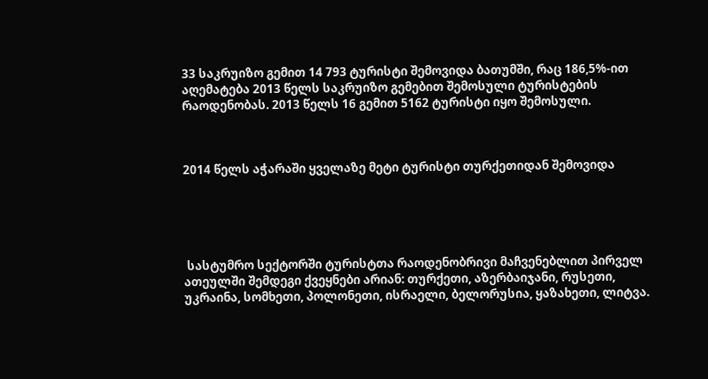33 საკრუიზო გემით 14 793 ტურისტი შემოვიდა ბათუმში, რაც 186,5%-ით აღემატება 2013 წელს საკრუიზო გემებით შემოსული ტურისტების რაოდენობას. 2013 წელს 16 გემით 5162 ტურისტი იყო შემოსული.



2014 წელს აჭარაში ყველაზე მეტი ტურისტი თურქეთიდან შემოვიდა





 სასტუმრო სექტორში ტურისტთა რაოდენობრივი მაჩვენებლით პირველ ათეულში შემდეგი ქვეყნები არიან: თურქეთი, აზერბაიჯანი, რუსეთი, უკრაინა, სომხეთი, პოლონეთი, ისრაელი, ბელორუსია, ყაზახეთი, ლიტვა.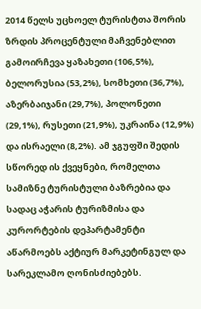2014 წელს უცხოელ ტურისტთა შორის ზრდის პროცენტული მაჩვენებლით გამოირჩევა ყაზახეთი (106,5%), ბელორუსია (53,2%), სომხეთი (36,7%), აზერბაიჯანი (29,7%), პოლონეთი (29,1%), რუსეთი (21,9%), უკრაინა (12,9%) და ისრაელი (8,2%). ამ ჯგუფში შედის სწორედ ის ქვეყნები, რომელთა სამიზნე ტურისტული ბაზრებია და სადაც აჭარის ტურიზმისა და კურორტების დეპარტამენტი აწარმოებს აქტიურ მარკეტინგულ და სარეკლამო ღონისძიებებს.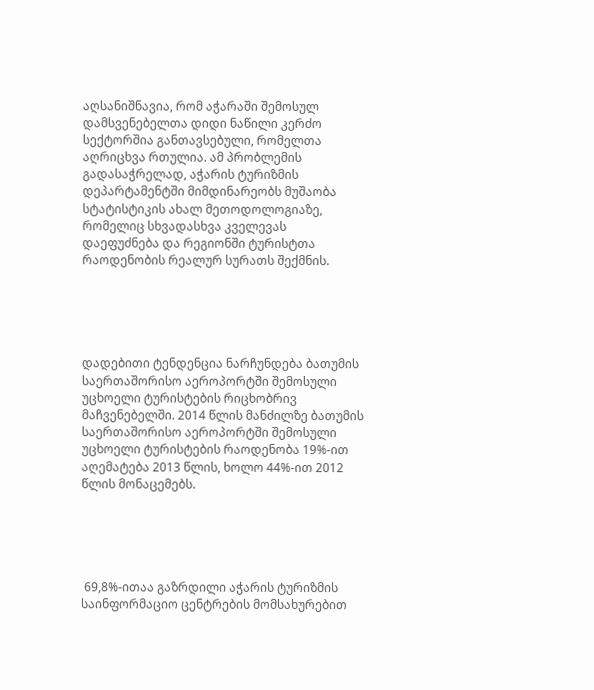აღსანიშნავია, რომ აჭარაში შემოსულ დამსვენებელთა დიდი ნაწილი კერძო სექტორშია განთავსებული, რომელთა აღრიცხვა რთულია. ამ პრობლემის გადასაჭრელად, აჭარის ტურიზმის დეპარტამენტში მიმდინარეობს მუშაობა სტატისტიკის ახალ მეთოდოლოგიაზე, რომელიც სხვადასხვა კველევას დაეფუძნება და რეგიონში ტურისტთა რაოდენობის რეალურ სურათს შექმნის.





დადებითი ტენდენცია ნარჩუნდება ბათუმის საერთაშორისო აეროპორტში შემოსული უცხოელი ტურისტების რიცხობრივ მაჩვენებელში. 2014 წლის მანძილზე ბათუმის საერთაშორისო აეროპორტში შემოსული უცხოელი ტურისტების რაოდენობა 19%-ით აღემატება 2013 წლის, ხოლო 44%-ით 2012 წლის მონაცემებს.





 69,8%-ითაა გაზრდილი აჭარის ტურიზმის საინფორმაციო ცენტრების მომსახურებით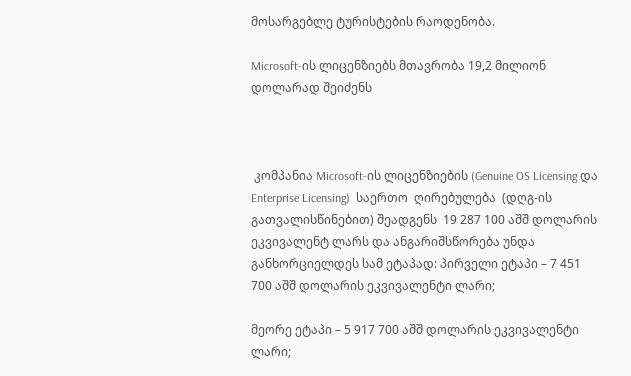მოსარგებლე ტურისტების რაოდენობა.

Microsoft-ის ლიცენზიებს მთავრობა 19,2 მილიონ დოლარად შეიძენს



 კომპანია Microsoft-ის ლიცენზიების (Genuine OS Licensing და Enterprise Licensing)  საერთო  ღირებულება  (დღგ-ის გათვალისწინებით) შეადგენს  19 287 100 აშშ დოლარის ეკვივალენტ ლარს და ანგარიშსწორება უნდა განხორციელდეს სამ ეტაპად: პირველი ეტაპი – 7 451 700 აშშ დოლარის ეკვივალენტი ლარი;

მეორე ეტაპი – 5 917 700 აშშ დოლარის ეკვივალენტი ლარი;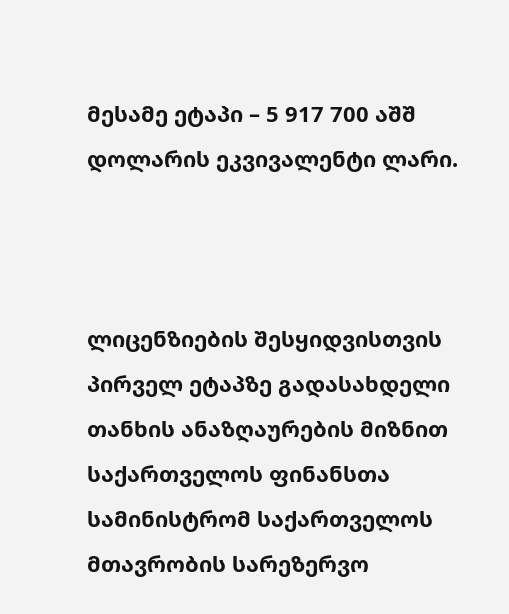მესამე ეტაპი – 5 917 700 აშშ დოლარის ეკვივალენტი ლარი.



ლიცენზიების შესყიდვისთვის პირველ ეტაპზე გადასახდელი თანხის ანაზღაურების მიზნით საქართველოს ფინანსთა სამინისტრომ საქართველოს მთავრობის სარეზერვო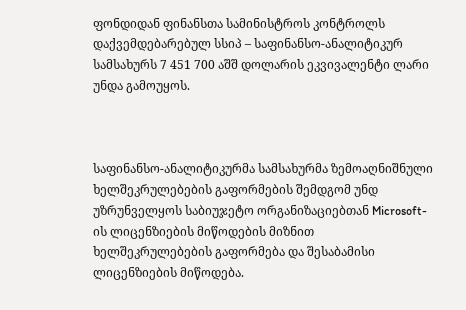ფონდიდან ფინანსთა სამინისტროს კონტროლს დაქვემდებარებულ სსიპ – საფინანსო-ანალიტიკურ სამსახურს 7 451 700 აშშ დოლარის ეკვივალენტი ლარი უნდა გამოუყოს.



საფინანსო-ანალიტიკურმა სამსახურმა ზემოაღნიშნული ხელშეკრულებების გაფორმების შემდგომ უნდ უზრუნველყოს საბიუჯეტო ორგანიზაციებთან Microsoft-ის ლიცენზიების მიწოდების მიზნით ხელშეკრულებების გაფორმება და შესაბამისი ლიცენზიების მიწოდება.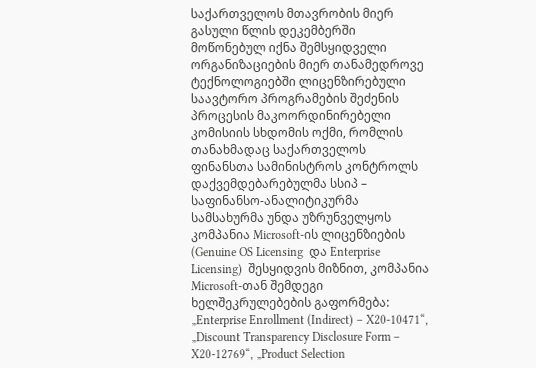საქართველოს მთავრობის მიერ გასული წლის დეკემბერში მოწონებულ იქნა შემსყიდველი ორგანიზაციების მიერ თანამედროვე ტექნოლოგიებში ლიცენზირებული საავტორო პროგრამების შეძენის პროცესის მაკოორდინირებელი კომისიის სხდომის ოქმი, რომლის თანახმადაც საქართველოს ფინანსთა სამინისტროს კონტროლს დაქვემდებარებულმა სსიპ – საფინანსო-ანალიტიკურმა სამსახურმა უნდა უზრუნველყოს კომპანია Microsoft-ის ლიცენზიების (Genuine OS Licensing  და Enterprise Licensing)  შესყიდვის მიზნით, კომპანია Microsoft-თან შემდეგი ხელშეკრულებების გაფორმება: „Enterprise Enrollment (Indirect) – X20-10471“, „Discount Transparency Disclosure Form – X20-12769“, „Product Selection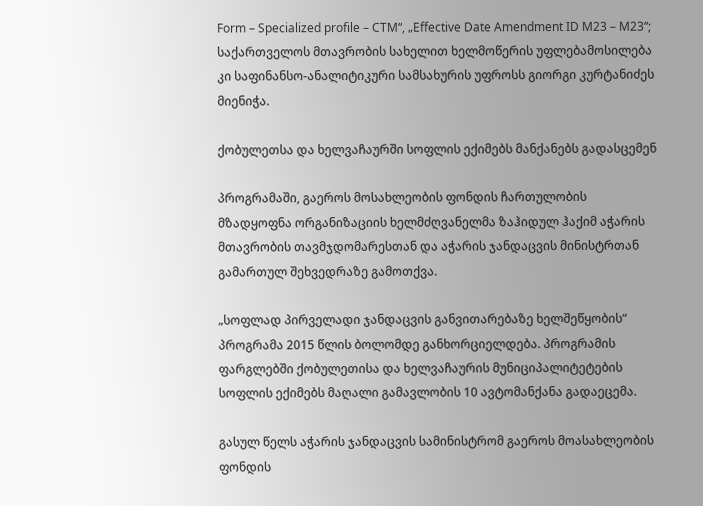Form – Specialized profile – CTM“, „Effective Date Amendment ID M23 – M23“; საქართველოს მთავრობის სახელით ხელმოწერის უფლებამოსილება კი საფინანსო-ანალიტიკური სამსახურის უფროსს გიორგი კურტანიძეს მიენიჭა.

ქობულეთსა და ხელვაჩაურში სოფლის ექიმებს მანქანებს გადასცემენ

პროგრამაში, გაეროს მოსახლეობის ფონდის ჩართულობის მზადყოფნა ორგანიზაციის ხელმძღვანელმა ზაჰიდულ ჰაქიმ აჭარის მთავრობის თავმჯდომარესთან და აჭარის ჯანდაცვის მინისტრთან გამართულ შეხვედრაზე გამოთქვა.

„სოფლად პირველადი ჯანდაცვის განვითარებაზე ხელშეწყობის“ პროგრამა 2015 წლის ბოლომდე განხორციელდება. პროგრამის ფარგლებში ქობულეთისა და ხელვაჩაურის მუნიციპალიტეტების სოფლის ექიმებს მაღალი გამავლობის 10 ავტომანქანა გადაეცემა.

გასულ წელს აჭარის ჯანდაცვის სამინისტრომ გაეროს მოასახლეობის ფონდის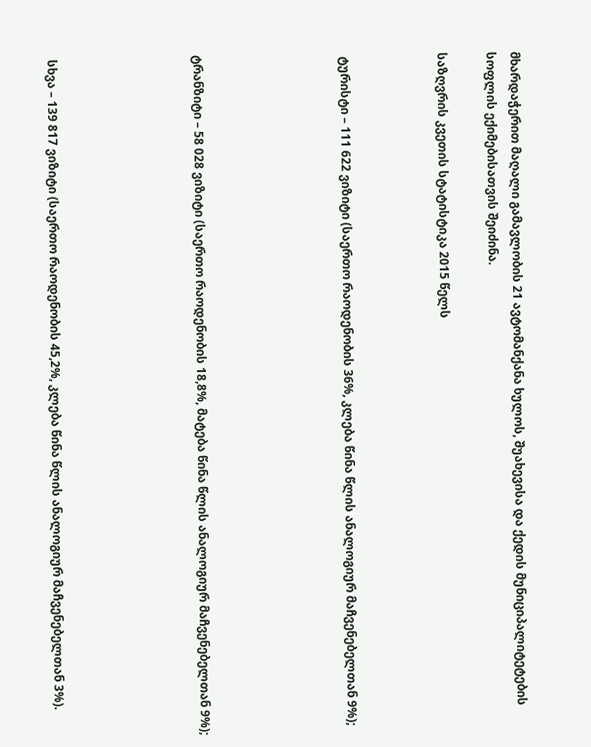მხარდაჭერით მაღალი გამავლობის 21 ავტომანქანა ხულოს, შუახევისა და ქედის მუნიციპალიტეტების სოფლის ექიმებისათვის შეიძინა.

საზღვრის კვეთის სტატისტიკა 2015 წელს



 ტურისტი – 111 622 ვიზიტი (საერთო რაოდენობის 36%, კლება წინა წლის ანალოგიურ მაჩვენებელთან 9%);





ტრანზიტი – 58 028 ვიზიტი (საერთო რაოდენობის 18,8%, მატება წინა წლის ანალოგიურ მაჩვენებელთან 9%);





 სხვა – 139 817 ვიზიტი (საერთო რაოდენობის 45,2%, კლება წინა წლის ანალოგიურ მაჩვენებელთან 3%).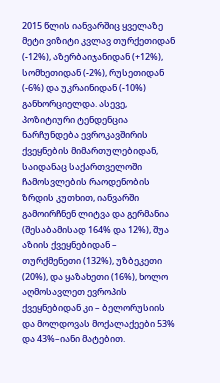2015 წლის იანვარშიც ყველაზე მეტი ვიზიტი კვლავ თურქეთიდან (-12%), აზერბაიჯანიდან (+12%), სომხეთიდან (-2%), რუსეთიდან (-6%) და უკრაინიდან (-10%) განხორციელდა. ასევე, პოზიტიური ტენდენცია ნარჩუნდება ევროკავშირის ქვეყნების მიმართულებიდან, საიდანაც საქართველოში ჩამოსვლების რაოდენობის ზრდის კუთხით, იანვარში გამოირჩნენ ლიტვა და გერმანია (შესაბამისად 164% და 12%), შუა აზიის ქვეყნებიდან – თურქმენეთი (132%), უზბეკეთი (20%), და ყაზახეთი (16%), ხოლო აღმოსავლეთ ევროპის ქვეყნებიდან კი – ბელორუსიის და მოლდოვას მოქალაქეები 53% და 43%–იანი მატებით.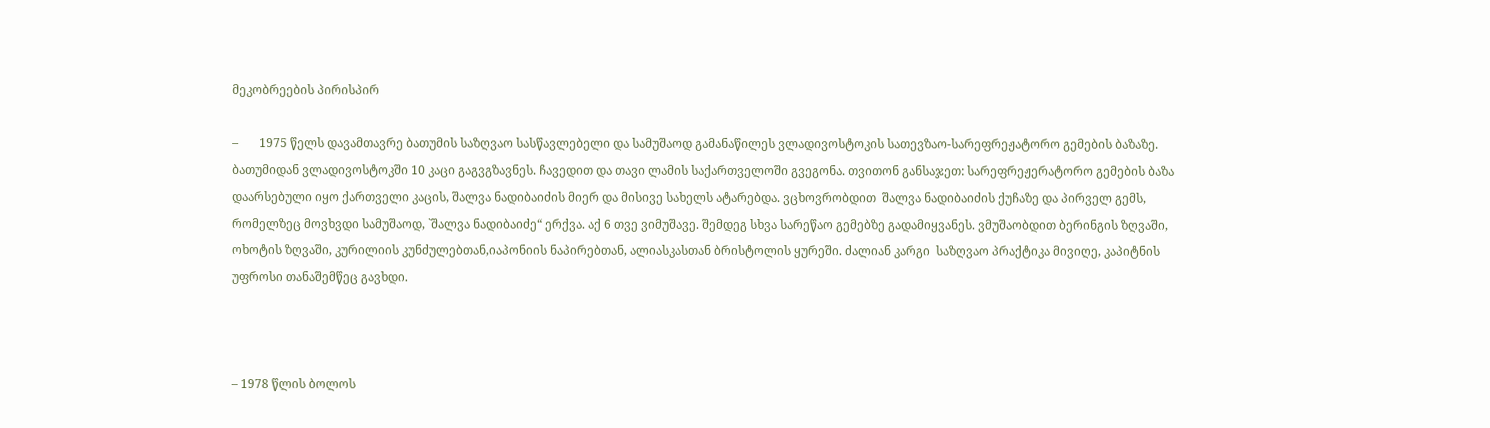მეკობრეების პირისპირ

–       1975 წელს დავამთავრე ბათუმის საზღვაო სასწავლებელი და სამუშაოდ გამანაწილეს ვლადივოსტოკის სათევზაო-სარეფრეჟატორო გემების ბაზაზე. ბათუმიდან ვლადივოსტოკში 10 კაცი გაგვგზავნეს. ჩავედით და თავი ლამის საქართველოში გვეგონა. თვითონ განსაჯეთ: სარეფრეჟერატორო გემების ბაზა  დაარსებული იყო ქართველი კაცის, შალვა ნადიბაიძის მიერ და მისივე სახელს ატარებდა. ვცხოვრობდით  შალვა ნადიბაიძის ქუჩაზე და პირველ გემს, რომელზეც მოვხვდი სამუშაოდ, `შალვა ნადიბაიძე“ ერქვა. აქ 6 თვე ვიმუშავე. შემდეგ სხვა სარეწაო გემებზე გადამიყვანეს. ვმუშაობდით ბერინგის ზღვაში, ოხოტის ზღვაში, კურილიის კუნძულებთან,იაპონიის ნაპირებთან, ალიასკასთან ბრისტოლის ყურეში. ძალიან კარგი  საზღვაო პრაქტიკა მივიღე, კაპიტნის უფროსი თანაშემწეც გავხდი.



– 1978 წლის ბოლოს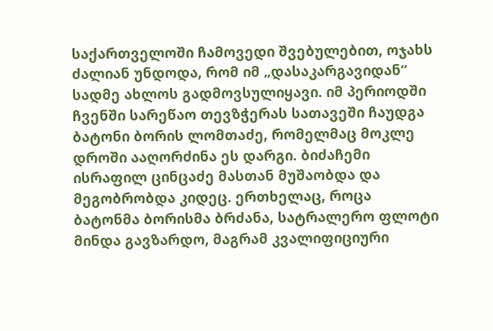საქართველოში ჩამოვედი შვებულებით, ოჯახს ძალიან უნდოდა, რომ იმ „დასაკარგავიდან“ სადმე ახლოს გადმოვსულიყავი. იმ პერიოდში ჩვენში სარეწაო თევზჭერას სათავეში ჩაუდგა ბატონი ბორის ლომთაძე, რომელმაც მოკლე დროში ააღორძინა ეს დარგი. ბიძაჩემი ისრაფილ ცინცაძე მასთან მუშაობდა და მეგობრობდა კიდეც. ერთხელაც, როცა ბატონმა ბორისმა ბრძანა, სატრალერო ფლოტი მინდა გავზარდო, მაგრამ კვალიფიციური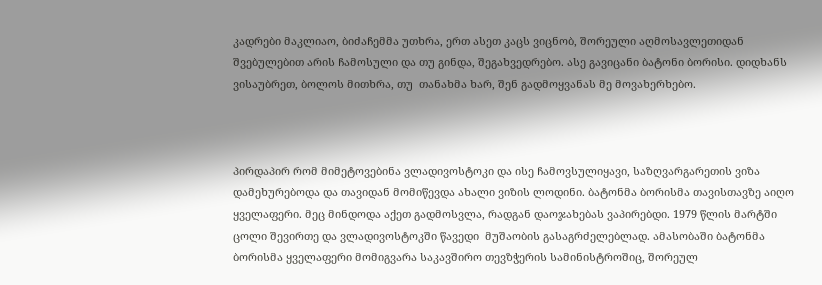კადრები მაკლიაო, ბიძაჩემმა უთხრა, ერთ ასეთ კაცს ვიცნობ, შორეული აღმოსავლეთიდან შვებულებით არის ჩამოსული და თუ გინდა, შეგახვედრებო. ასე გავიცანი ბატონი ბორისი. დიდხანს ვისაუბრეთ, ბოლოს მითხრა, თუ  თანახმა ხარ, შენ გადმოყვანას მე მოვახერხებო.



პირდაპირ რომ მიმეტოვებინა ვლადივოსტოკი და ისე ჩამოვსულიყავი, საზღვარგარეთის ვიზა დამეხურებოდა და თავიდან მომიწევდა ახალი ვიზის ლოდინი. ბატონმა ბორისმა თავისთავზე აიღო ყველაფერი. მეც მინდოდა აქეთ გადმოსვლა, რადგან დაოჯახებას ვაპირებდი. 1979 წლის მარტში ცოლი შევირთე და ვლადივოსტოკში წავედი  მუშაობის გასაგრძელებლად. ამასობაში ბატონმა ბორისმა ყველაფერი მომიგვარა საკავშირო თევზჭერის სამინისტროშიც, შორეულ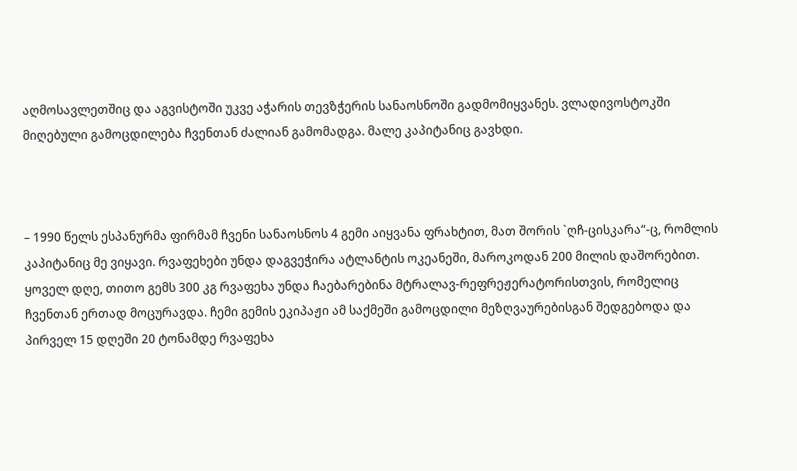აღმოსავლეთშიც და აგვისტოში უკვე აჭარის თევზჭერის სანაოსნოში გადმომიყვანეს. ვლადივოსტოკში მიღებული გამოცდილება ჩვენთან ძალიან გამომადგა. მალე კაპიტანიც გავხდი.



– 1990 წელს ესპანურმა ფირმამ ჩვენი სანაოსნოს 4 გემი აიყვანა ფრახტით, მათ შორის `ღჩ-ცისკარა“-ც, რომლის კაპიტანიც მე ვიყავი. რვაფეხები უნდა დაგვეჭირა ატლანტის ოკეანეში, მაროკოდან 200 მილის დაშორებით. ყოველ დღე, თითო გემს 300 კგ რვაფეხა უნდა ჩაებარებინა მტრალავ-რეფრეჟერატორისთვის, რომელიც ჩვენთან ერთად მოცურავდა. ჩემი გემის ეკიპაჟი ამ საქმეში გამოცდილი მეზღვაურებისგან შედგებოდა და პირველ 15 დღეში 20 ტონამდე რვაფეხა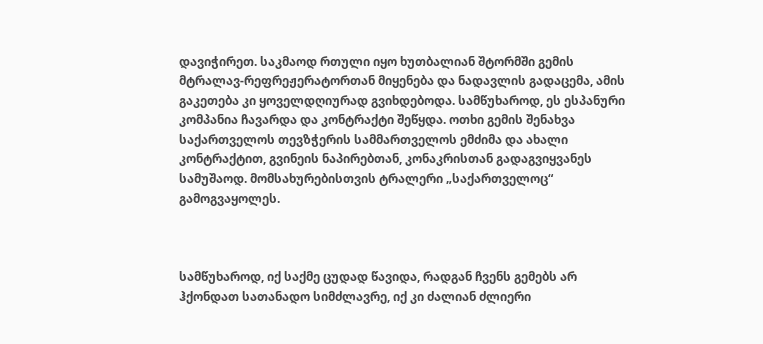დავიჭირეთ. საკმაოდ რთული იყო ხუთბალიან შტორმში გემის მტრალავ-რეფრეჟერატორთან მიყენება და ნადავლის გადაცემა, ამის გაკეთება კი ყოველდღიურად გვიხდებოდა. სამწუხაროდ, ეს ესპანური კომპანია ჩავარდა და კონტრაქტი შეწყდა. ოთხი გემის შენახვა საქართველოს თევზჭერის სამმართველოს ემძიმა და ახალი კონტრაქტით, გვინეის ნაპირებთან, კონაკრისთან გადაგვიყვანეს სამუშაოდ. მომსახურებისთვის ტრალერი „საქართველოც“ გამოგვაყოლეს.



სამწუხაროდ, იქ საქმე ცუდად წავიდა, რადგან ჩვენს გემებს არ ჰქონდათ სათანადო სიმძლავრე, იქ კი ძალიან ძლიერი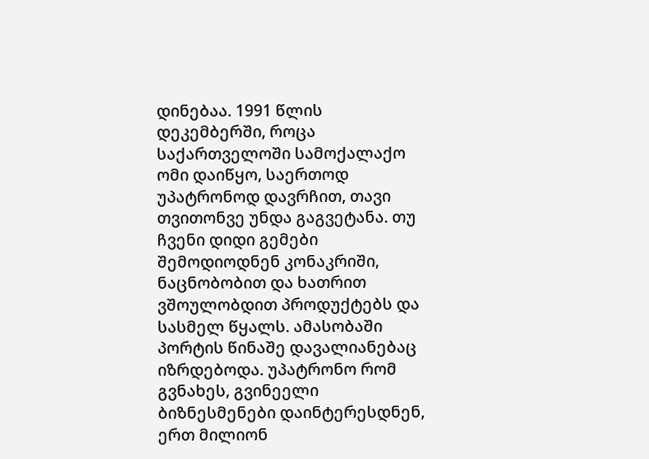დინებაა. 1991 წლის დეკემბერში, როცა საქართველოში სამოქალაქო ომი დაიწყო, საერთოდ უპატრონოდ დავრჩით, თავი თვითონვე უნდა გაგვეტანა. თუ ჩვენი დიდი გემები შემოდიოდნენ კონაკრიში, ნაცნობობით და ხათრით ვშოულობდით პროდუქტებს და სასმელ წყალს. ამასობაში პორტის წინაშე დავალიანებაც იზრდებოდა. უპატრონო რომ გვნახეს, გვინეელი ბიზნესმენები დაინტერესდნენ, ერთ მილიონ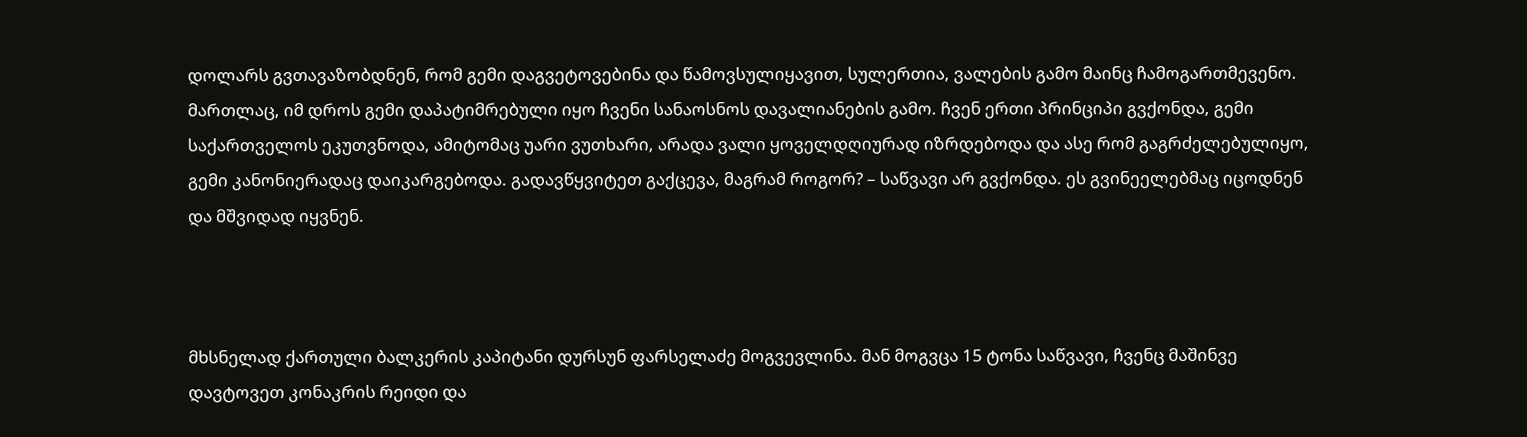დოლარს გვთავაზობდნენ, რომ გემი დაგვეტოვებინა და წამოვსულიყავით, სულერთია, ვალების გამო მაინც ჩამოგართმევენო. მართლაც, იმ დროს გემი დაპატიმრებული იყო ჩვენი სანაოსნოს დავალიანების გამო. ჩვენ ერთი პრინციპი გვქონდა, გემი საქართველოს ეკუთვნოდა, ამიტომაც უარი ვუთხარი, არადა ვალი ყოველდღიურად იზრდებოდა და ასე რომ გაგრძელებულიყო, გემი კანონიერადაც დაიკარგებოდა. გადავწყვიტეთ გაქცევა, მაგრამ როგორ? – საწვავი არ გვქონდა. ეს გვინეელებმაც იცოდნენ და მშვიდად იყვნენ.



მხსნელად ქართული ბალკერის კაპიტანი დურსუნ ფარსელაძე მოგვევლინა. მან მოგვცა 15 ტონა საწვავი, ჩვენც მაშინვე დავტოვეთ კონაკრის რეიდი და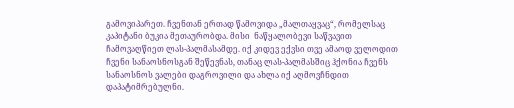გამოვიპარეთ. ჩვენთან ერთად წამოვიდა „მალთაყვაც“, რომელსაც კაპიტანი ბუკია მეთაურობდა. მისი  ნაწყალობევი საწვავით ჩამოვაღწიეთ ლას-პალმასამდე. იქ კიდევ ექვსი თვე ამაოდ ველოდით ჩვენი სანაოსნოსგან შეწევნას, თანაც ლას-პალმასშიც ჰქონია ჩვენს სანაოსნოს ვალები დაგროვილი და ახლა იქ აღმოვჩნდით დაპატიმრებულნი.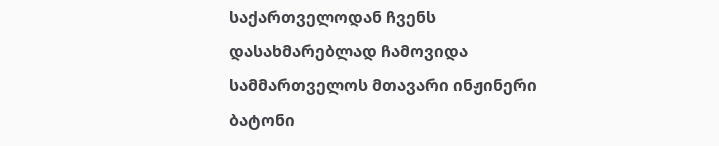საქართველოდან ჩვენს დასახმარებლად ჩამოვიდა სამმართველოს მთავარი ინჟინერი ბატონი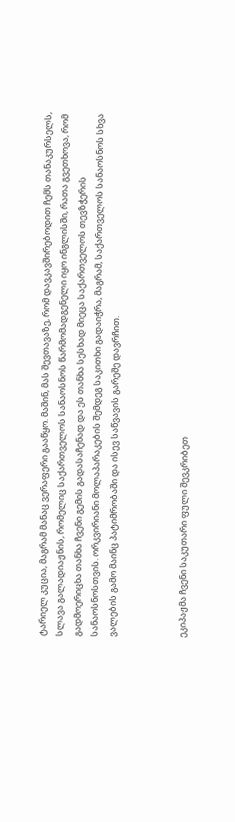ტარიელ კუცია, მაგრამ მანაც ვერაფერი გააწყო. მაშინ, მას შევთავაზე, რომ დავკავშირებოდით ჩემს თანაკურსელს, სლავა გალადიაჟნის, რომელიც საქართველოს სანაოსნოს წარმომადგენელი იყო ინგლისში, რათა გვეთხოვა, რომ გადმოერიცხა თანხა ჩვენი გემის გადასაჩენად და ეს თანხა სესხად მიეცა საქართველოს თევზჭერის სანაოსნოსთვის. ორკვირიანი მოლაპარაკების შემდეგ საკითხი გადაიჭრა, მაგრამ, საქართველოს სანაოსნოს სხვა ვალების გამო მაინც პატიმრობაში და ისევ საწვავის გარეშე დავრჩით.



ეკიპაჟმა ჩვენი საკუთარი ფული შევკრიბეთ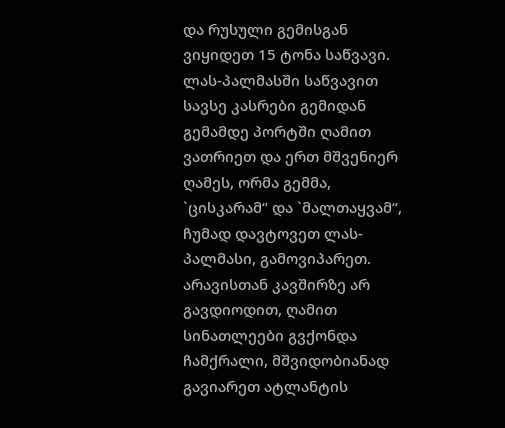და რუსული გემისგან ვიყიდეთ 15 ტონა საწვავი. ლას-პალმასში საწვავით სავსე კასრები გემიდან გემამდე პორტში ღამით ვათრიეთ და ერთ მშვენიერ ღამეს, ორმა გემმა, `ცისკარამ“ და `მალთაყვამ“, ჩუმად დავტოვეთ ლას-პალმასი, გამოვიპარეთ. არავისთან კავშირზე არ გავდიოდით, ღამით სინათლეები გვქონდა ჩამქრალი, მშვიდობიანად გავიარეთ ატლანტის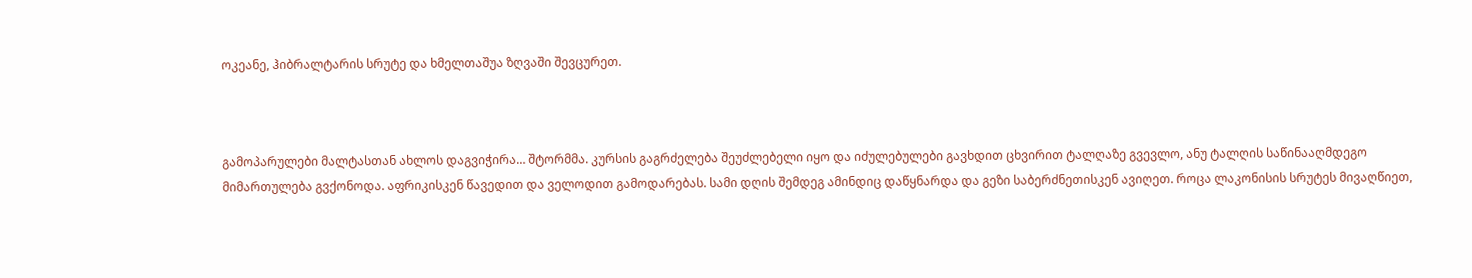ოკეანე, ჰიბრალტარის სრუტე და ხმელთაშუა ზღვაში შევცურეთ.



გამოპარულები მალტასთან ახლოს დაგვიჭირა… შტორმმა. კურსის გაგრძელება შეუძლებელი იყო და იძულებულები გავხდით ცხვირით ტალღაზე გვევლო, ანუ ტალღის საწინააღმდეგო მიმართულება გვქონოდა. აფრიკისკენ წავედით და ველოდით გამოდარებას. სამი დღის შემდეგ ამინდიც დაწყნარდა და გეზი საბერძნეთისკენ ავიღეთ. როცა ლაკონისის სრუტეს მივაღწიეთ,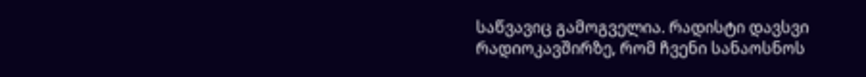საწვავიც გამოგველია. რადისტი დავსვი რადიოკავშირზე, რომ ჩვენი სანაოსნოს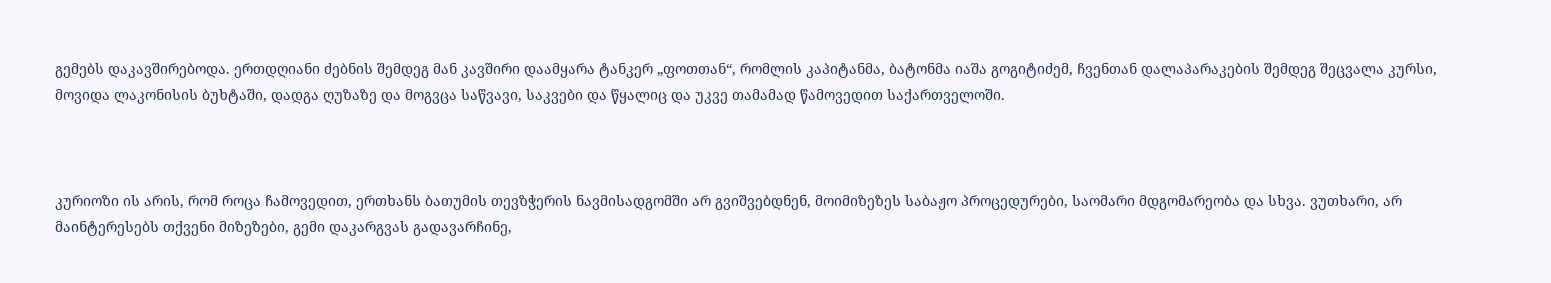გემებს დაკავშირებოდა. ერთდღიანი ძებნის შემდეგ მან კავშირი დაამყარა ტანკერ „ფოთთან“, რომლის კაპიტანმა, ბატონმა იაშა გოგიტიძემ, ჩვენთან დალაპარაკების შემდეგ შეცვალა კურსი, მოვიდა ლაკონისის ბუხტაში, დადგა ღუზაზე და მოგვცა საწვავი, საკვები და წყალიც და უკვე თამამად წამოვედით საქართველოში.



კურიოზი ის არის, რომ როცა ჩამოვედით, ერთხანს ბათუმის თევზჭერის ნავმისადგომში არ გვიშვებდნენ, მოიმიზეზეს საბაჟო პროცედურები, საომარი მდგომარეობა და სხვა. ვუთხარი, არ მაინტერესებს თქვენი მიზეზები, გემი დაკარგვას გადავარჩინე,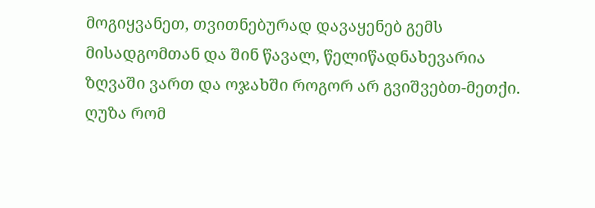მოგიყვანეთ, თვითნებურად დავაყენებ გემს მისადგომთან და შინ წავალ, წელიწადნახევარია ზღვაში ვართ და ოჯახში როგორ არ გვიშვებთ-მეთქი. ღუზა რომ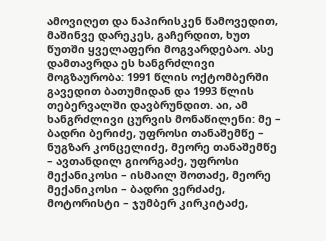ამოვიღეთ და ნაპირისკენ წამოვედით, მაშინვე დარეკეს, გაჩერდით, ხუთ წუთში ყველაფერი მოგვარდებაო. ასე დამთავრდა ეს ხანგრძლივი მოგზაურობა: 1991 წლის ოქტომბერში გავედით ბათუმიდან და 1993 წლის თებერვალში დავბრუნდით. აი, ამ ხანგრძლივი ცურვის მონაწილენი: მე – ბადრი ბერიძე, უფროსი თანაშემწე – ნუგზარ კონცელიძე, მეორე თანაშემწე – ავთანდილ გიორგაძე, უფროსი მექანიკოსი – ისმაილ შოთაძე, მეორე მექანიკოსი – ბადრი ვერძაძე, მოტორისტი – ჯუმბერ კირკიტაძე,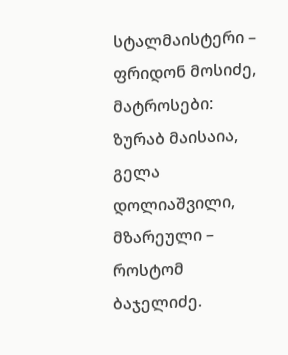სტალმაისტერი – ფრიდონ მოსიძე, მატროსები: ზურაბ მაისაია, გელა დოლიაშვილი, მზარეული – როსტომ ბაჯელიძე.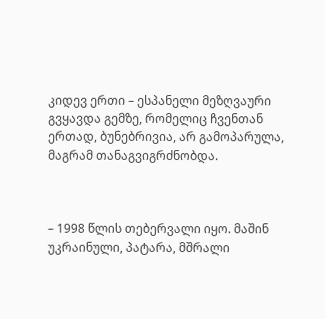კიდევ ერთი – ესპანელი მეზღვაური გვყავდა გემზე, რომელიც ჩვენთან ერთად, ბუნებრივია, არ გამოპარულა, მაგრამ თანაგვიგრძნობდა.



– 1998 წლის თებერვალი იყო. მაშინ უკრაინული, პატარა, მშრალი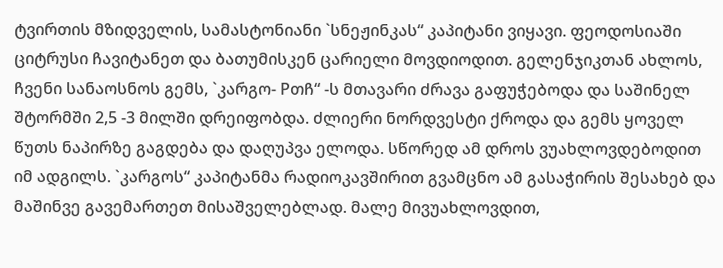ტვირთის მზიდველის, სამასტონიანი `სნეჟინკას“ კაპიტანი ვიყავი. ფეოდოსიაში ციტრუსი ჩავიტანეთ და ბათუმისკენ ცარიელი მოვდიოდით. გელენჯიკთან ახლოს, ჩვენი სანაოსნოს გემს, `კარგო- Pთჩ“ -ს მთავარი ძრავა გაფუჭებოდა და საშინელ შტორმში 2,5 -3 მილში დრეიფობდა. ძლიერი ნორდვესტი ქროდა და გემს ყოველ წუთს ნაპირზე გაგდება და დაღუპვა ელოდა. სწორედ ამ დროს ვუახლოვდებოდით იმ ადგილს. `კარგოს“ კაპიტანმა რადიოკავშირით გვამცნო ამ გასაჭირის შესახებ და მაშინვე გავემართეთ მისაშველებლად. მალე მივუახლოვდით,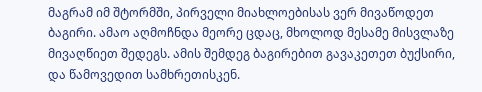მაგრამ იმ შტორმში, პირველი მიახლოებისას ვერ მივაწოდეთ ბაგირი. ამაო აღმოჩნდა მეორე ცდაც, მხოლოდ მესამე მისვლაზე მივაღწიეთ შედეგს. ამის შემდეგ ბაგირებით გავაკეთეთ ბუქსირი, და წამოვედით სამხრეთისკენ.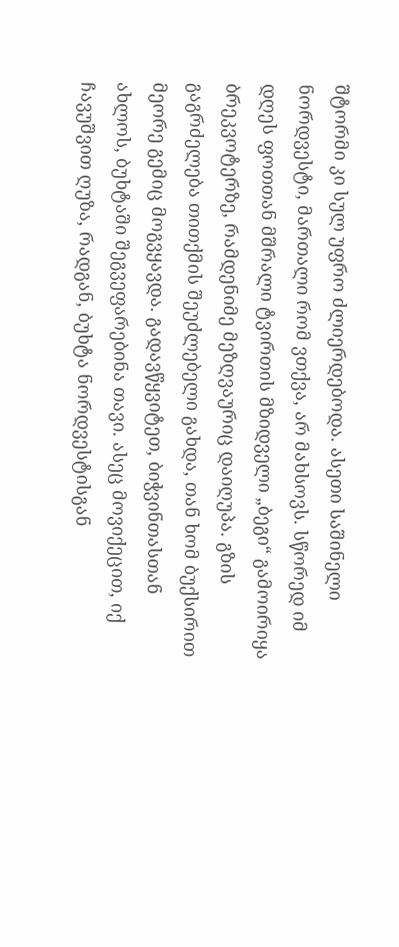შტორმი კი სულ უფრო ძლიერდებოდა. ასეთი საშინელი ნორდვესტი, მართალი რომ ვთქვა, არ მახსოვს. სწორედ იმ დღეს ფოთთან მშრალი ტვირთის მზიდველი „ბეგი“ გამოირიყა ბრეკვოტერზე, რამდენიმე მეზღვაურიც დაიღუპა. გზის გაგრძელება თითქმის შეუძლებელი გახდა, თან ხომ ბუქსირით მეორე გემიც მოგვყავდა. გადავწყვიტეთ, ბიჭვინთასთან ახლოს, ბუხტაში შეგვეფარებინა თავი. ასეც მოვიქეცით, იქ ჩავუშვით ღუზა, რადგან, ბუხტა ნორდვესტისგან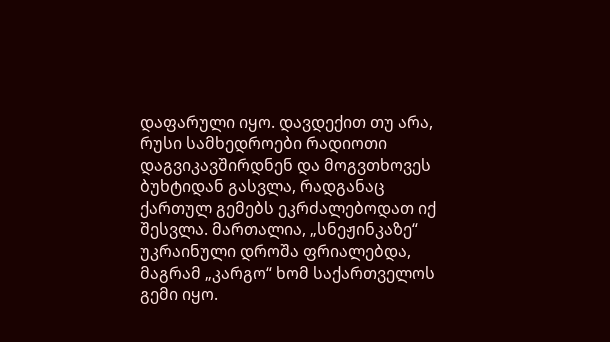დაფარული იყო. დავდექით თუ არა, რუსი სამხედროები რადიოთი დაგვიკავშირდნენ და მოგვთხოვეს ბუხტიდან გასვლა, რადგანაც  ქართულ გემებს ეკრძალებოდათ იქ შესვლა. მართალია, „სნეჟინკაზე“ უკრაინული დროშა ფრიალებდა, მაგრამ „კარგო“ ხომ საქართველოს გემი იყო.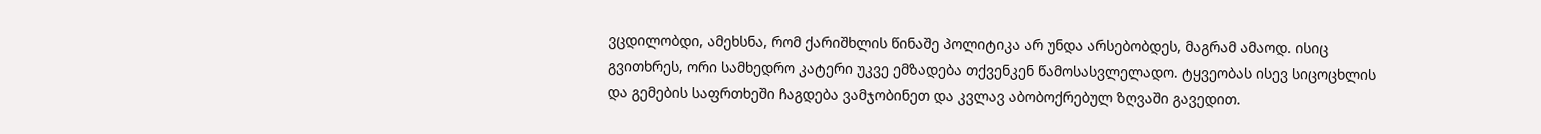ვცდილობდი, ამეხსნა, რომ ქარიშხლის წინაშე პოლიტიკა არ უნდა არსებობდეს, მაგრამ ამაოდ. ისიც გვითხრეს, ორი სამხედრო კატერი უკვე ემზადება თქვენკენ წამოსასვლელადო. ტყვეობას ისევ სიცოცხლის და გემების საფრთხეში ჩაგდება ვამჯობინეთ და კვლავ აბობოქრებულ ზღვაში გავედით.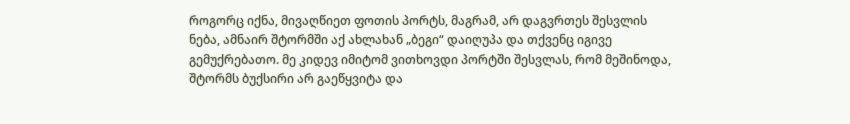როგორც იქნა, მივაღწიეთ ფოთის პორტს, მაგრამ, არ დაგვრთეს შესვლის ნება, ამნაირ შტორმში აქ ახლახან „ბეგი“ დაიღუპა და თქვენც იგივე გემუქრებათო. მე კიდევ იმიტომ ვითხოვდი პორტში შესვლას, რომ მეშინოდა, შტორმს ბუქსირი არ გაეწყვიტა და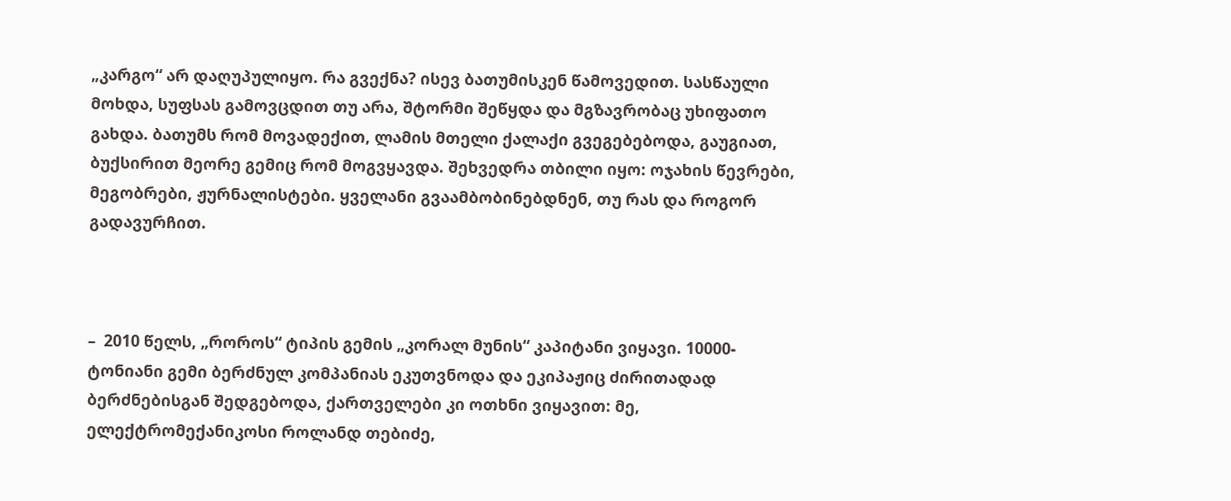„კარგო“ არ დაღუპულიყო. რა გვექნა? ისევ ბათუმისკენ წამოვედით. სასწაული მოხდა, სუფსას გამოვცდით თუ არა, შტორმი შეწყდა და მგზავრობაც უხიფათო გახდა. ბათუმს რომ მოვადექით, ლამის მთელი ქალაქი გვეგებებოდა, გაუგიათ, ბუქსირით მეორე გემიც რომ მოგვყავდა. შეხვედრა თბილი იყო: ოჯახის წევრები, მეგობრები, ჟურნალისტები. ყველანი გვაამბობინებდნენ, თუ რას და როგორ გადავურჩით.



–  2010 წელს, „როროს“ ტიპის გემის „კორალ მუნის“ კაპიტანი ვიყავი. 10000- ტონიანი გემი ბერძნულ კომპანიას ეკუთვნოდა და ეკიპაჟიც ძირითადად ბერძნებისგან შედგებოდა, ქართველები კი ოთხნი ვიყავით: მე, ელექტრომექანიკოსი როლანდ თებიძე,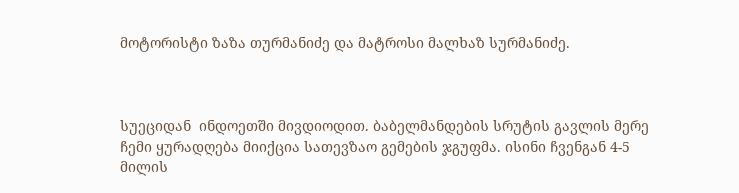მოტორისტი ზაზა თურმანიძე და მატროსი მალხაზ სურმანიძე.



სუეციდან  ინდოეთში მივდიოდით. ბაბელმანდების სრუტის გავლის მერე ჩემი ყურადღება მიიქცია სათევზაო გემების ჯგუფმა. ისინი ჩვენგან 4-5 მილის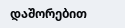დაშორებით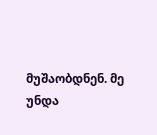მუშაობდნენ. მე უნდა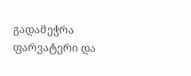გადამეჭრა ფარვატერი და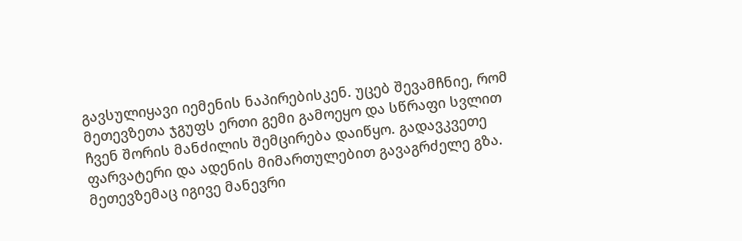გავსულიყავი იემენის ნაპირებისკენ. უცებ შევამჩნიე, რომ მეთევზეთა ჯგუფს ერთი გემი გამოეყო და სწრაფი სვლით ჩვენ შორის მანძილის შემცირება დაიწყო. გადავკვეთე ფარვატერი და ადენის მიმართულებით გავაგრძელე გზა. მეთევზემაც იგივე მანევრი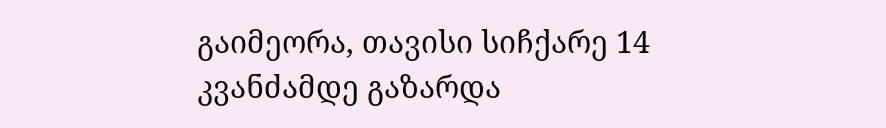გაიმეორა, თავისი სიჩქარე 14 კვანძამდე გაზარდა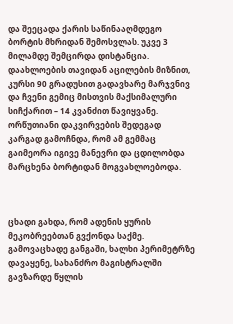და შეეცადა ქარის საწინააღმდეგო ბორტის მხრიდან შემოსვლას. უკვე 3 მილამდე შემცირდა დისტანცია. დაახლოების თავიდან აცილების მიზნით, კურსი 90 გრადუსით გადავხარე მარჯვნივ და ჩვენი გემიც მისთვის მაქსიმალური სიჩქარით – 14 კვანძით წავიყვანე. ორწუთიანი დაკვირვების შედეგად კარგად გამოჩნდა, რომ ამ გემმაც გაიმეორა იგივე მანევრი და ცდილობდა მარცხენა ბორტიდან მოგვახლოებოდა.



ცხადი გახდა, რომ ადენის ყურის მეკობრეებთან გვქონდა საქმე.  გამოვაცხადე განგაში, ხალხი პერიმეტრზე დავაყენე, სახანძრო მაგისტრალში გავზარდე წყლის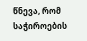წნევა, რომ საჭიროების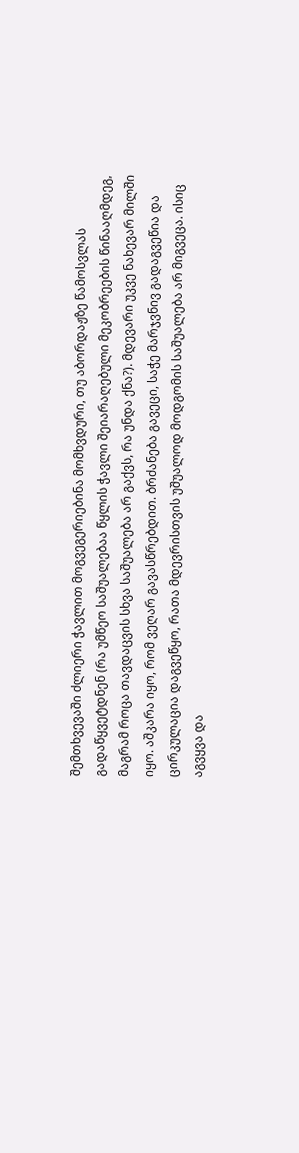შემთხვევაში ძლიერი ჭავლით მოგვეგერიებინა მომხვდური, თუ აბორდაჟზე წამოსვლას გადაწყვეტდნენ (რა უმწეო საშუალებაა წყლის ჭავლი შეიარაღებული მეკობრეების წინააღმდეგ, მაგრამ როცა თავდაცვის სხვა საშუალება არ გაქვს, რა უნდა ქნა?). მდევარი უკვე ნახევარ მილში იყო. აშკარა იყო, რომ ვეღარ გავასწრებდით. ბრძანება გავეცი, საჭე მარჯვნივ გადაგვეწია და ცირკულაცია დაგვეწყო, რათა მდევრისთვის უშუალოდ მოდგომის საშუალება არ მიგვეცა. ისიც აგვყვა და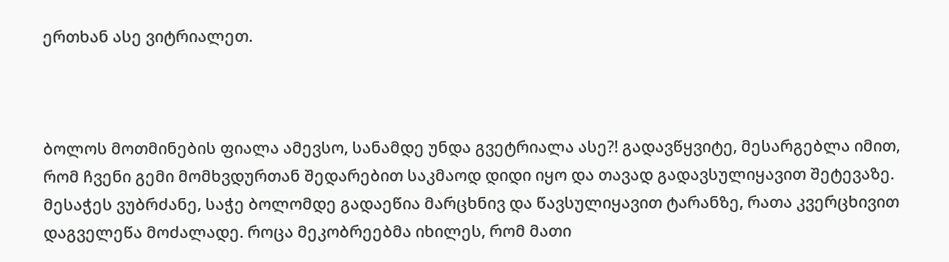ერთხან ასე ვიტრიალეთ.



ბოლოს მოთმინების ფიალა ამევსო, სანამდე უნდა გვეტრიალა ასე?! გადავწყვიტე, მესარგებლა იმით, რომ ჩვენი გემი მომხვდურთან შედარებით საკმაოდ დიდი იყო და თავად გადავსულიყავით შეტევაზე. მესაჭეს ვუბრძანე, საჭე ბოლომდე გადაეწია მარცხნივ და წავსულიყავით ტარანზე, რათა კვერცხივით დაგველეწა მოძალადე. როცა მეკობრეებმა იხილეს, რომ მათი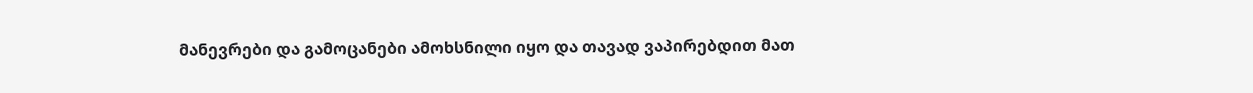მანევრები და გამოცანები ამოხსნილი იყო და თავად ვაპირებდით მათ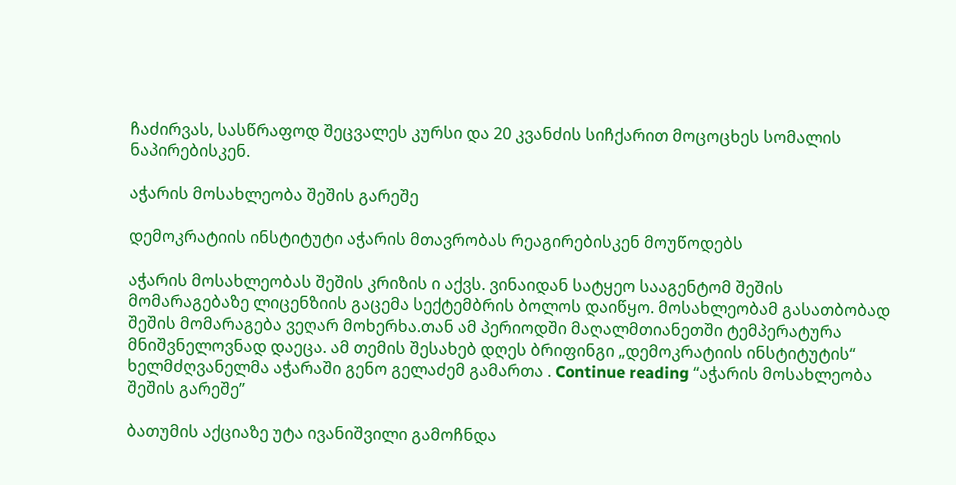ჩაძირვას, სასწრაფოდ შეცვალეს კურსი და 20 კვანძის სიჩქარით მოცოცხეს სომალის ნაპირებისკენ.

აჭარის მოსახლეობა შეშის გარეშე

დემოკრატიის ინსტიტუტი აჭარის მთავრობას რეაგირებისკენ მოუწოდებს

აჭარის მოსახლეობას შეშის კრიზის ი აქვს. ვინაიდან სატყეო სააგენტომ შეშის მომარაგებაზე ლიცენზიის გაცემა სექტემბრის ბოლოს დაიწყო. მოსახლეობამ გასათბობად შეშის მომარაგება ვეღარ მოხერხა.თან ამ პერიოდში მაღალმთიანეთში ტემპერატურა მნიშვნელოვნად დაეცა. ამ თემის შესახებ დღეს ბრიფინგი „დემოკრატიის ინსტიტუტის“ ხელმძღვანელმა აჭარაში გენო გელაძემ გამართა . Continue reading “აჭარის მოსახლეობა შეშის გარეშე”

ბათუმის აქციაზე უტა ივანიშვილი გამოჩნდა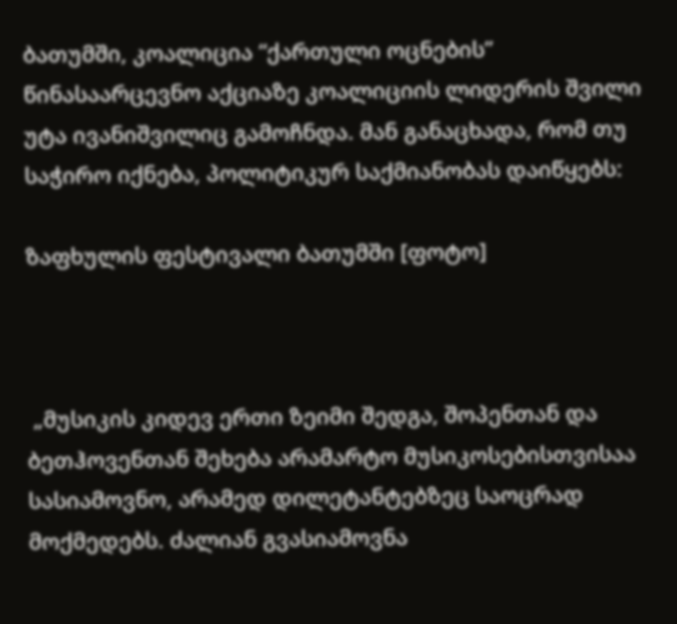ბათუმში, კოალიცია “ქართული ოცნების” წინასაარცევნო აქციაზე კოალიციის ლიდერის შვილი უტა ივანიშვილიც გამოჩნდა. მან განაცხადა, რომ თუ საჭირო იქნება, პოლიტიკურ საქმიანობას დაიწყებს:

ზაფხულის ფესტივალი ბათუმში [ფოტო]



 „მუსიკის კიდევ ერთი ზეიმი შედგა, შოპენთან და ბეთჰოვენთან შეხება არამარტო მუსიკოსებისთვისაა სასიამოვნო, არამედ დილეტანტებზეც საოცრად მოქმედებს. ძალიან გვასიამოვნა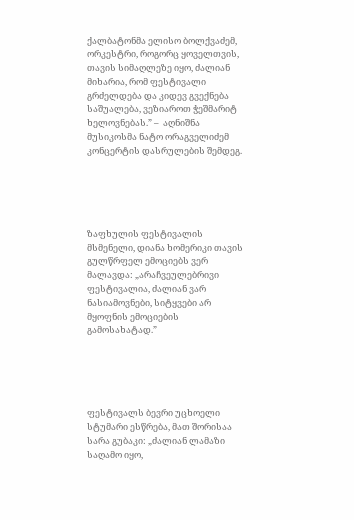ქალბატონმა ელისო ბოლქვაძემ, ორკესტრი, როგორც ყოველთვის, თავის სიმაღლეზე იყო, ძალიან მიხარია, რომ ფესტივალი გრძელდება და კიდევ გვექნება საშუალება, ვეზიაროთ ჭეშმარიტ ხელოვნებას.” –  აღნიშნა მუსიკოსმა ნატო ორაგველიძემ კონცერტის დასრულების შემდეგ.





ზაფხულის ფესტივალის მსმენელი, დიანა ხომერიკი თავის გულწრფელ ემოციებს ვერ მალავდა: „არაჩვეულებრივი ფესტივალია, ძალიან ვარ ნასიამოვნები, სიტყვები არ მყოფნის ემოციების გამოსახატად.”





ფესტივალს ბევრი უცხოელი სტუმარი ესწრება, მათ შორისაა სარა გუბაკი: „ძალიან ლამაზი საღამო იყო,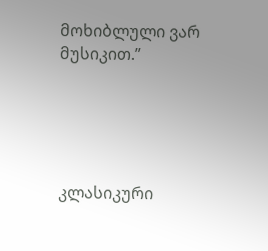მოხიბლული ვარ მუსიკით.”





კლასიკური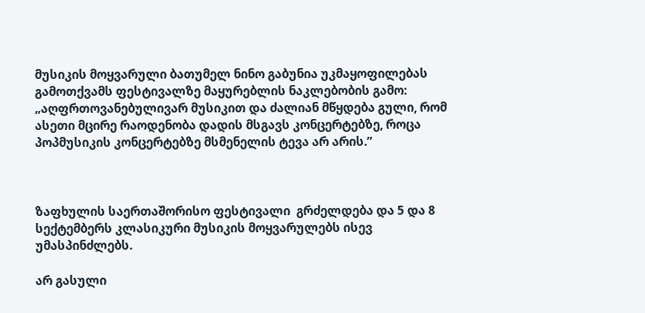მუსიკის მოყვარული ბათუმელ ნინო გაბუნია უკმაყოფილებას გამოთქვამს ფესტივალზე მაყურებლის ნაკლებობის გამო: „აღფრთოვანებულივარ მუსიკით და ძალიან მწყდება გული, რომ ასეთი მცირე რაოდენობა დადის მსგავს კონცერტებზე, როცა პოპმუსიკის კონცერტებზე მსმენელის ტევა არ არის.”



ზაფხულის საერთაშორისო ფესტივალი  გრძელდება და 5 და 8 სექტემბერს კლასიკური მუსიკის მოყვარულებს ისევ უმასპინძლებს.

არ გასული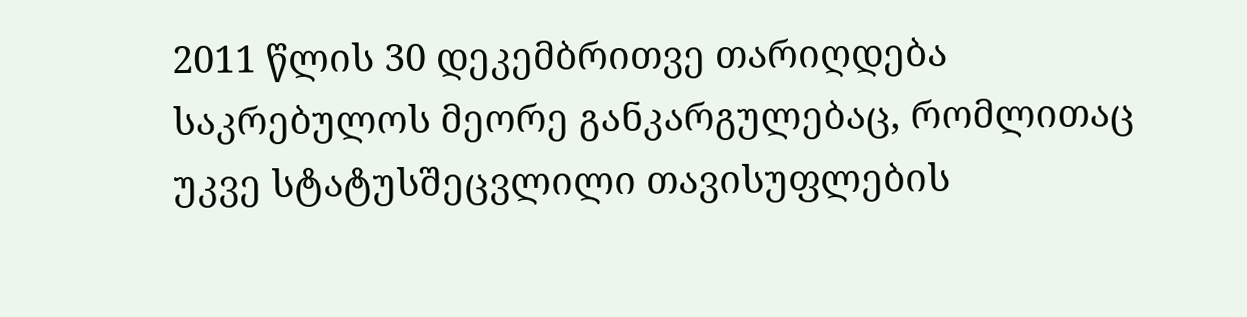2011 წლის 30 დეკემბრითვე თარიღდება საკრებულოს მეორე განკარგულებაც, რომლითაც უკვე სტატუსშეცვლილი თავისუფლების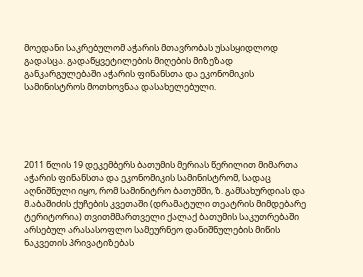მოედანი საკრებულომ აჭარის მთავრობას უსასყიდლოდ გადასცა. გადაწყვეტილების მიღების მიზეზად განკარგულებაში აჭარის ფინანსთა და ეკონომიკის სამინისტროს მოთხოვნაა დასახელებული.





2011 წლის 19 დეკემბერს ბათუმის მერიას წერილით მიმართა აჭარის ფინანსთა და ეკონომიკის სამინისტრომ, სადაც აღნიშნული იყო, რომ სამინიტრო ბათუმში, ზ. გამსახურდიას და მ.აბაშიძის ქუჩების კვეთაში (დრამატული თეატრის მიმდებარე ტერიტორია) თვითმმართველი ქალაქ ბათუმის საკუთრებაში არსებულ არასასოფლო სამეურნეო დანიშნულების მიწის ნაკვეთის პრივატიზებას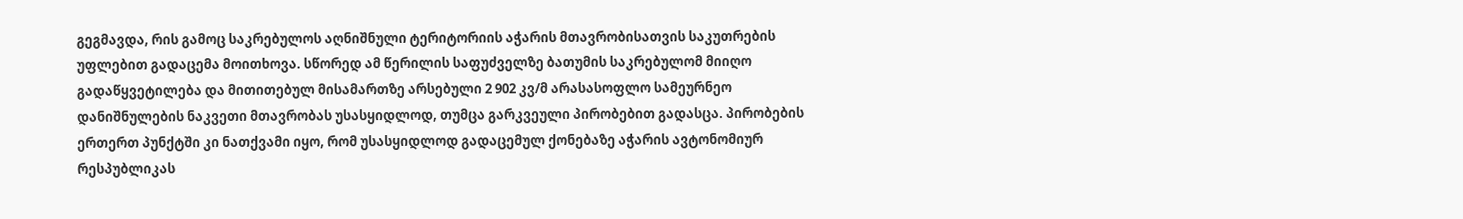გეგმავდა, რის გამოც საკრებულოს აღნიშნული ტერიტორიის აჭარის მთავრობისათვის საკუთრების უფლებით გადაცემა მოითხოვა. სწორედ ამ წერილის საფუძველზე ბათუმის საკრებულომ მიიღო გადაწყვეტილება და მითითებულ მისამართზე არსებული 2 902 კვ/მ არასასოფლო სამეურნეო დანიშნულების ნაკვეთი მთავრობას უსასყიდლოდ, თუმცა გარკვეული პირობებით გადასცა. პირობების ერთერთ პუნქტში კი ნათქვამი იყო, რომ უსასყიდლოდ გადაცემულ ქონებაზე აჭარის ავტონომიურ რესპუბლიკას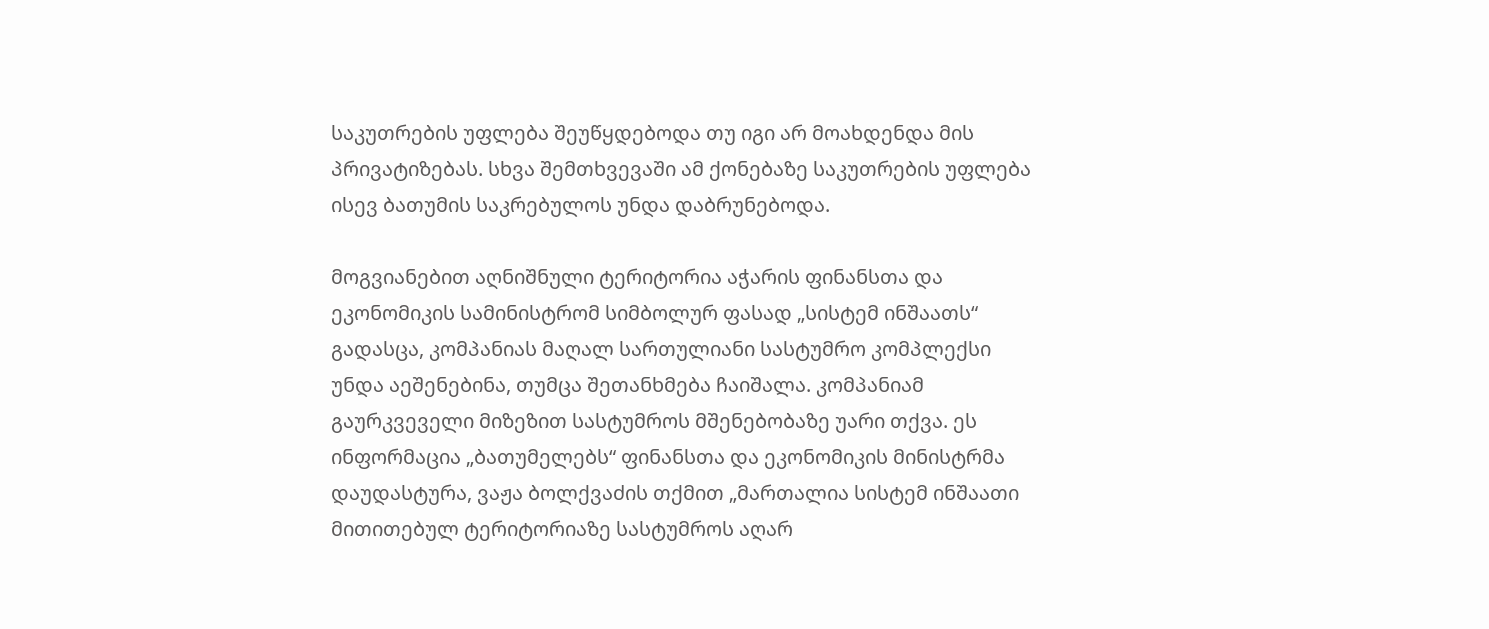საკუთრების უფლება შეუწყდებოდა თუ იგი არ მოახდენდა მის პრივატიზებას. სხვა შემთხვევაში ამ ქონებაზე საკუთრების უფლება ისევ ბათუმის საკრებულოს უნდა დაბრუნებოდა.

მოგვიანებით აღნიშნული ტერიტორია აჭარის ფინანსთა და ეკონომიკის სამინისტრომ სიმბოლურ ფასად „სისტემ ინშაათს“ გადასცა, კომპანიას მაღალ სართულიანი სასტუმრო კომპლექსი უნდა აეშენებინა, თუმცა შეთანხმება ჩაიშალა. კომპანიამ გაურკვეველი მიზეზით სასტუმროს მშენებობაზე უარი თქვა. ეს ინფორმაცია „ბათუმელებს“ ფინანსთა და ეკონომიკის მინისტრმა დაუდასტურა, ვაჟა ბოლქვაძის თქმით „მართალია სისტემ ინშაათი მითითებულ ტერიტორიაზე სასტუმროს აღარ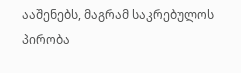ააშენებს, მაგრამ საკრებულოს პირობა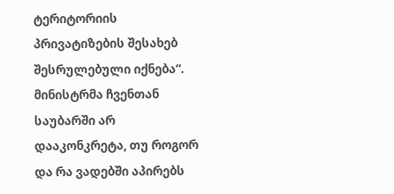ტერიტორიის პრივატიზების შესახებ შესრულებული იქნება“. მინისტრმა ჩვენთან საუბარში არ დააკონკრეტა, თუ როგორ და რა ვადებში აპირებს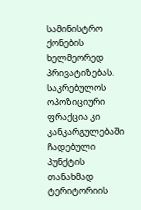სამინისტრო ქონების ხელმეორედ პრივატიზებას. საკრებულოს ოპოზიციური ფრაქცია კი კანკარგულებაში ჩადებული პუნქტის თანახმად ტერიტორიის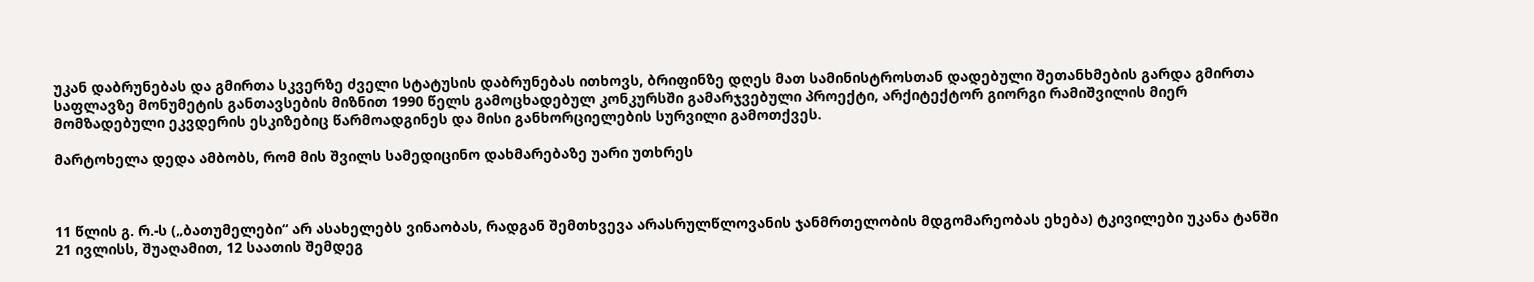უკან დაბრუნებას და გმირთა სკვერზე ძველი სტატუსის დაბრუნებას ითხოვს, ბრიფინზე დღეს მათ სამინისტროსთან დადებული შეთანხმების გარდა გმირთა საფლავზე მონუმეტის განთავსების მიზნით 1990 წელს გამოცხადებულ კონკურსში გამარჯვებული პროექტი, არქიტექტორ გიორგი რამიშვილის მიერ მომზადებული ეკვდერის ესკიზებიც წარმოადგინეს და მისი განხორციელების სურვილი გამოთქვეს.

მარტოხელა დედა ამბობს, რომ მის შვილს სამედიცინო დახმარებაზე უარი უთხრეს



11 წლის გ. რ.-ს („ბათუმელები“ არ ასახელებს ვინაობას, რადგან შემთხვევა არასრულწლოვანის ჯანმრთელობის მდგომარეობას ეხება) ტკივილები უკანა ტანში 21 ივლისს, შუაღამით, 12 საათის შემდეგ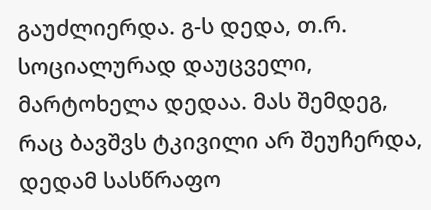გაუძლიერდა. გ-ს დედა, თ.რ. სოციალურად დაუცველი, მარტოხელა დედაა. მას შემდეგ, რაც ბავშვს ტკივილი არ შეუჩერდა, დედამ სასწრაფო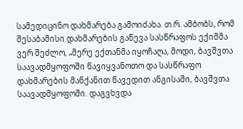სამედიცინო დახმარება გამოიძახა. თ.რ. ამბობს, რომ შესაბამისი დახმარების გაწევა სასწრაფოს ექიმმა ვერ შეძლო, „მერე ექთანმა იყოჩაღა, მოდი, ბავშვთა საავადმყოფოში წავიყვანოთო და სასწრაფო დახმარების მანქანით წავედით ანგისაში, ბავშვთა საავადმყოფოში. დაგვხვდა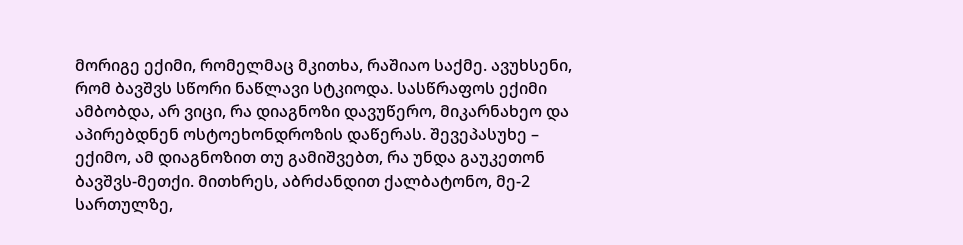მორიგე ექიმი, რომელმაც მკითხა, რაშიაო საქმე. ავუხსენი, რომ ბავშვს სწორი ნაწლავი სტკიოდა. სასწრაფოს ექიმი ამბობდა, არ ვიცი, რა დიაგნოზი დავუწერო, მიკარნახეო და აპირებდნენ ოსტოეხონდროზის დაწერას. შევეპასუხე – ექიმო, ამ დიაგნოზით თუ გამიშვებთ, რა უნდა გაუკეთონ ბავშვს-მეთქი. მითხრეს, აბრძანდით ქალბატონო, მე-2 სართულზე,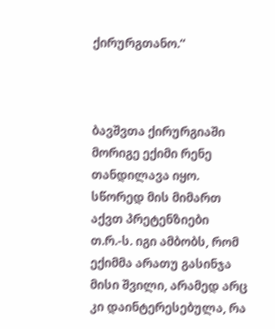ქირურგთანო.“



ბავშვთა ქირურგიაში მორიგე ექიმი რენე თანდილავა იყო. სწორედ მის მიმართ აქვთ პრეტენზიები თ.რ.-ს. იგი ამბობს, რომ ექიმმა არათუ გასინჯა მისი შვილი, არამედ არც კი დაინტერესებულა, რა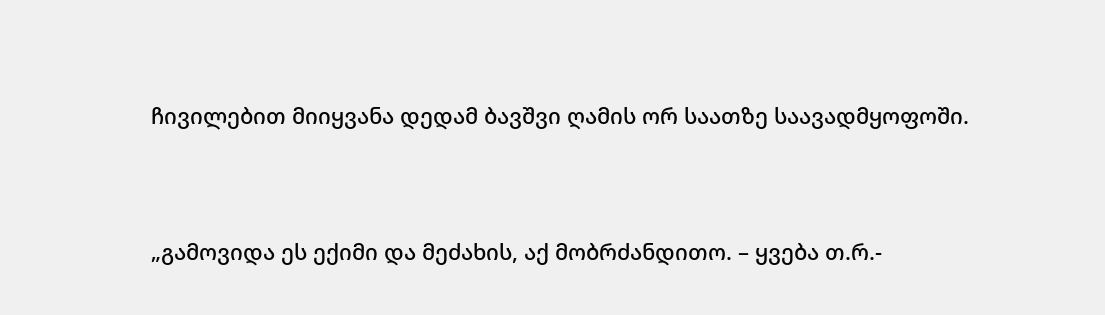ჩივილებით მიიყვანა დედამ ბავშვი ღამის ორ საათზე საავადმყოფოში.



„გამოვიდა ეს ექიმი და მეძახის, აქ მობრძანდითო. – ყვება თ.რ.-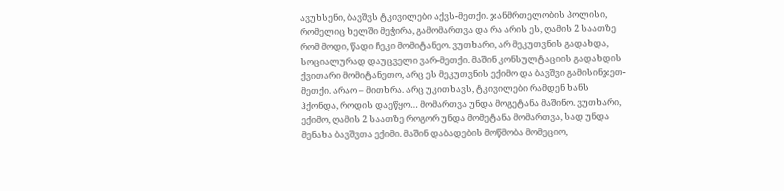ავუხსენი, ბავშვს ტკივილები აქვს-მეთქი. ჯანმრთელობის პოლისი, რომელიც ხელში მეჭირა, გამომართვა და რა არის ეს, ღამის 2 საათზე რომ მოდი, წადი ჩეკი მომიტანეო. ვუთხარი, არ მეკუთვნის გადახდა, სოციალურად დაუცველი ვარ-მეთქი. მაშინ კონსულტაციის გადახდის ქვითარი მომიტანეთო, არც ეს მეკუთვნის ექიმო და ბავშვი გამისინჯეთ-მეთქი. არაო – მითხრა. არც უკითხავს, ტკივილები რამდენ ხანს ჰქონდა, როდის დაეწყო… მომართვა უნდა მოგეტანა მაშინო. ვუთხარი, ექიმო, ღამის 2 საათზე როგორ უნდა მომეტანა მომართვა, სად უნდა მენახა ბავშვთა ექიმი. მაშინ დაბადების მოწმობა მომეციო,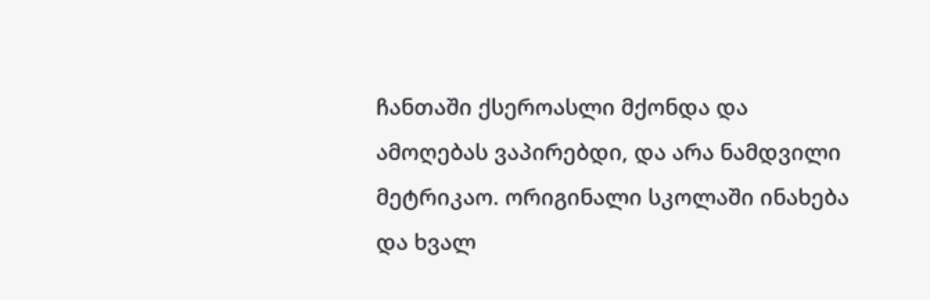ჩანთაში ქსეროასლი მქონდა და ამოღებას ვაპირებდი, და არა ნამდვილი მეტრიკაო. ორიგინალი სკოლაში ინახება და ხვალ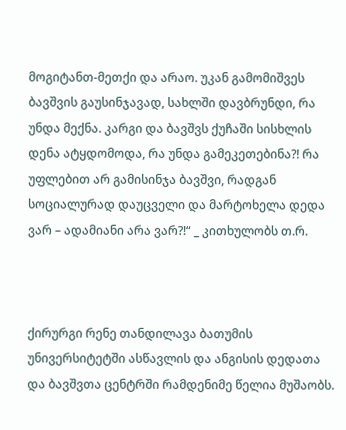მოგიტანთ-მეთქი და არაო. უკან გამომიშვეს ბავშვის გაუსინჯავად, სახლში დავბრუნდი, რა უნდა მექნა. კარგი და ბავშვს ქუჩაში სისხლის დენა ატყდომოდა, რა უნდა გამეკეთებინა?! რა უფლებით არ გამისინჯა ბავშვი, რადგან სოციალურად დაუცველი და მარტოხელა დედა ვარ – ადამიანი არა ვარ?!“ _ კითხულობს თ.რ.



ქირურგი რენე თანდილავა ბათუმის უნივერსიტეტში ასწავლის და ანგისის დედათა და ბავშვთა ცენტრში რამდენიმე წელია მუშაობს.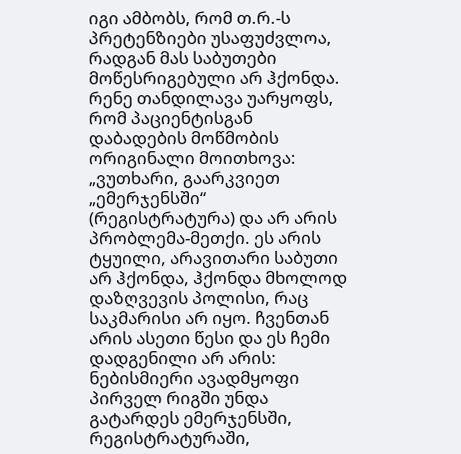იგი ამბობს, რომ თ.რ.-ს პრეტენზიები უსაფუძვლოა, რადგან მას საბუთები მოწესრიგებული არ ჰქონდა. რენე თანდილავა უარყოფს, რომ პაციენტისგან დაბადების მოწმობის ორიგინალი მოითხოვა: „ვუთხარი, გაარკვიეთ „ემერჯენსში“ (რეგისტრატურა) და არ არის პრობლემა-მეთქი. ეს არის ტყუილი, არავითარი საბუთი არ ჰქონდა, ჰქონდა მხოლოდ დაზღვევის პოლისი, რაც საკმარისი არ იყო. ჩვენთან არის ასეთი წესი და ეს ჩემი დადგენილი არ არის: ნებისმიერი ავადმყოფი პირველ რიგში უნდა გატარდეს ემერჯენსში, რეგისტრატურაში,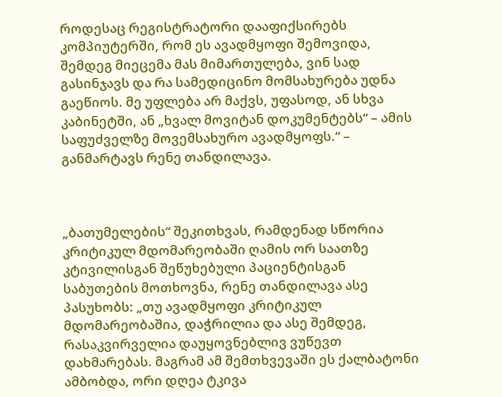როდესაც რეგისტრატორი დააფიქსირებს კომპიუტერში, რომ ეს ავადმყოფი შემოვიდა, შემდეგ მიეცემა მას მიმართულება, ვინ სად გასინჯავს და რა სამედიცინო მომსახურება უდნა გაეწიოს. მე უფლება არ მაქვს, უფასოდ, ან სხვა კაბინეტში, ან „ხვალ მოვიტან დოკუმენტებს“ – ამის საფუძველზე მოვემსახურო ავადმყოფს.“ – განმარტავს რენე თანდილავა.



„ბათუმელების“ შეკითხვას, რამდენად სწორია კრიტიკულ მდომარეობაში ღამის ორ საათზე კტივილისგან შეწუხებული პაციენტისგან საბუთების მოთხოვნა, რენე თანდილავა ასე პასუხობს: „თუ ავადმყოფი კრიტიკულ მდომარეობაშია, დაჭრილია და ასე შემდეგ, რასაკვირველია დაუყოვნებლივ ვუწევთ დახმარებას. მაგრამ ამ შემთხვევაში ეს ქალბატონი ამბობდა, ორი დღეა ტკივა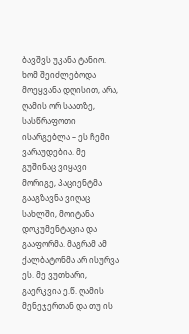ბავშვს უკანა ტანიო. ხომ შეიძლებოდა მოეყვანა დღისით, არა, ღამის ორ საათზე, სასწრაფოთი ისარგებლა – ეს ჩემი ვარაუდებია. მე გუშინაც ვიყავი მორიგე, პაციენტმა გააგზავნა ვიღაც სახლში, მოიტანა დოკუმენტაცია და გააფორმა. მაგრამ ამ ქალბატონმა არ ისურვა ეს. მე ვუთხარი, გაერკვია ე.წ. ღამის მენეჯერთან და თუ ის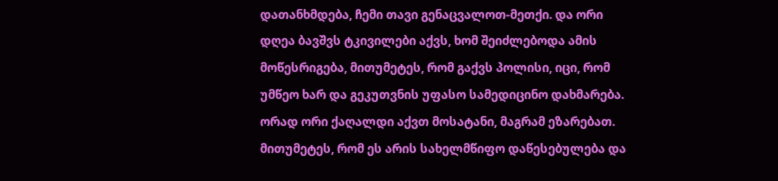დათანხმდება, ჩემი თავი გენაცვალოთ-მეთქი. და ორი დღეა ბავშვს ტკივილები აქვს, ხომ შეიძლებოდა ამის მოწესრიგება, მითუმეტეს, რომ გაქვს პოლისი, იცი, რომ უმწეო ხარ და გეკუთვნის უფასო სამედიცინო დახმარება. ორად ორი ქაღალდი აქვთ მოსატანი, მაგრამ ეზარებათ. მითუმეტეს, რომ ეს არის სახელმწიფო დაწესებულება და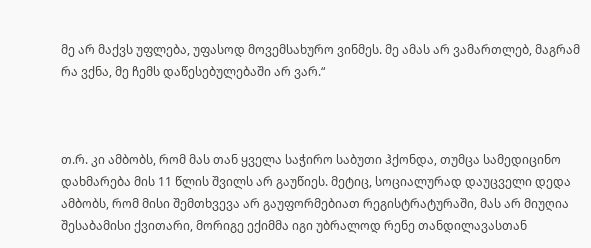მე არ მაქვს უფლება, უფასოდ მოვემსახურო ვინმეს. მე ამას არ ვამართლებ, მაგრამ რა ვქნა, მე ჩემს დაწესებულებაში არ ვარ.“



თ.რ. კი ამბობს, რომ მას თან ყველა საჭირო საბუთი ჰქონდა, თუმცა სამედიცინო დახმარება მის 11 წლის შვილს არ გაუწიეს. მეტიც, სოციალურად დაუცველი დედა ამბობს, რომ მისი შემთხვევა არ გაუფორმებიათ რეგისტრატურაში, მას არ მიუღია შესაბამისი ქვითარი, მორიგე ექიმმა იგი უბრალოდ რენე თანდილავასთან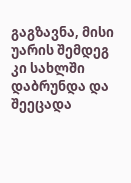გაგზავნა, მისი უარის შემდეგ კი სახლში დაბრუნდა და შეეცადა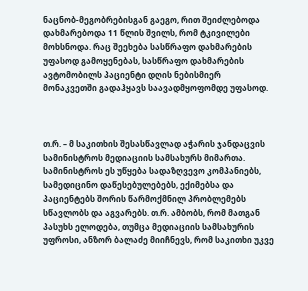ნაცნობ-მეგობრებისგან გაეგო, რით შეიძლებოდა დახმარებოდა 11 წლის შვილს, რომ ტკივილები მოხსნოდა. რაც შეეხება სასწრაფო დახმარების უფასოდ გამოყენებას, სასწრაფო დახმარების ავტომობილს პაციენტი დღის ნებისმიერ მონაკვეთში გადაჰყავს საავადმყოფომდე უფასოდ.



თ.რ. – მ საკითხის შესასწავლად აჭარის ჯანდაცვის სამინისტროს მედიაციის სამსახურს მიმართა. სამინისტროს ეს უწყება სადაზღვევო კომპანიებს, სამედიცინო დაწესებულებებს, ექიმებსა და პაციენტებს შორის წარმოქმნილ პრობლემებს სწავლობს და აგვარებს. თ.რ. ამბობს, რომ მათგან პასუხს ელოდება, თუმცა მედიაციის სამსახურის უფროსი, ანზორ ბალაძე მიიჩნევს, რომ საკითხი უკვე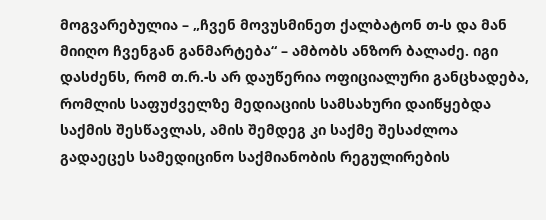მოგვარებულია – „ჩვენ მოვუსმინეთ ქალბატონ თ-ს და მან მიიღო ჩვენგან განმარტება“ – ამბობს ანზორ ბალაძე. იგი დასძენს, რომ თ.რ.-ს არ დაუწერია ოფიციალური განცხადება, რომლის საფუძველზე მედიაციის სამსახური დაიწყებდა საქმის შესწავლას, ამის შემდეგ კი საქმე შესაძლოა გადაეცეს სამედიცინო საქმიანობის რეგულირების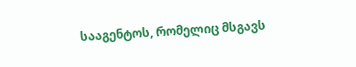სააგენტოს, რომელიც მსგავს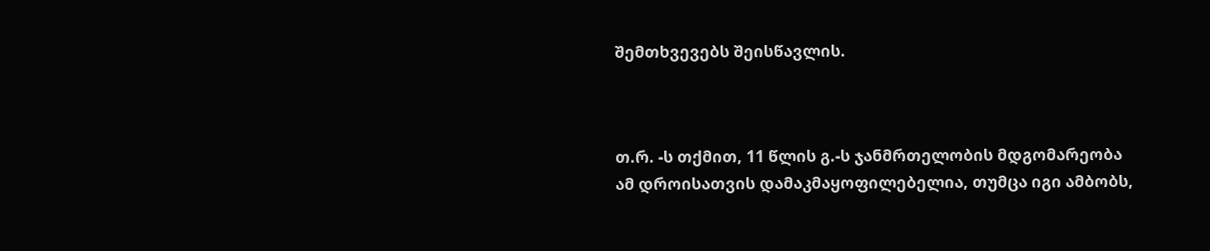შემთხვევებს შეისწავლის.



თ.რ. -ს თქმით, 11 წლის გ.-ს ჯანმრთელობის მდგომარეობა ამ დროისათვის დამაკმაყოფილებელია, თუმცა იგი ამბობს,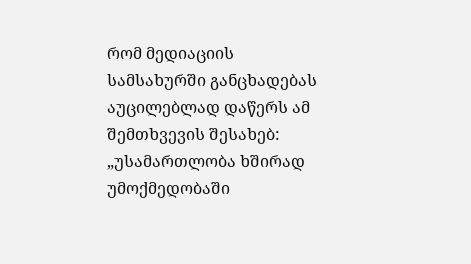რომ მედიაციის სამსახურში განცხადებას აუცილებლად დაწერს ამ შემთხვევის შესახებ: „უსამართლობა ხშირად უმოქმედობაში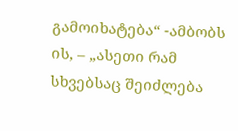გამოიხატება“ -ამბობს ის, – „ასეთი რამ სხვებსაც შეიძლება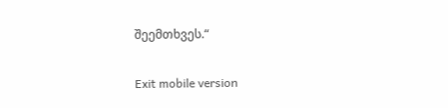შეემთხვეს.“

Exit mobile version